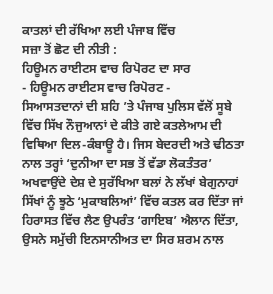ਕਾਤਲਾਂ ਦੀ ਰੱਖਿਆ ਲਈ ਪੰਜਾਬ ਵਿੱਚ
ਸਜ਼ਾ ਤੋਂ ਛੋਟ ਦੀ ਨੀਤੀ :
ਹਿਊਮਨ ਰਾਈਟਸ ਵਾਚ ਰਿਪੋਰਟ ਦਾ ਸਾਰ
- ਹਿਊਮਨ ਰਾਈਟਸ ਵਾਚ ਰਿਪੋਰਟ -
ਸਿਆਸਤਦਾਨਾਂ ਦੀ ਸ਼ਹਿ ’ਤੇ ਪੰਜਾਬ ਪੁਲਿਸ ਵੱਲੋਂ ਸੂਬੇ ਵਿੱਚ ਸਿੱਖ ਨੌਜੁਆਨਾਂ ਦੇ ਕੀਤੇ ਗਏ ਕਤਲੇਆਮ ਦੀ ਵਿਥਿਆ ਦਿਲ-ਕੰਬਾਊ ਹੈ। ਜਿਸ ਬੇਦਰਦੀ ਅਤੇ ਢੀਠਤਾ ਨਾਲ ਤਰ੍ਹਾਂ ‘ਦੁਨੀਆ ਦਾ ਸਭ ਤੋਂ ਵੱਡਾ ਲੋਕਤੰਤਰ’ ਅਖਵਾਉਂਦੇ ਦੇਸ਼ ਦੇ ਸੁਰੱਖਿਆ ਬਲਾਂ ਨੇ ਲੱਖਾਂ ਬੇਗੁਨਾਹਾਂ ਸਿੱਖਾਂ ਨੂੰ ਝੂਠੇ ‘ਮੁਕਾਬਲਿਆਂ’ ਵਿੱਚ ਕਤਲ ਕਰ ਦਿੱਤਾ ਜਾਂ ਹਿਰਾਸਤ ਵਿੱਚ ਲੈਣ ਉਪਰੰਤ ‘ਗਾਇਬ’ ਐਲਾਨ ਦਿੱਤਾ, ਉਸਨੇ ਸਮੁੱਚੀ ਇਨਸਾਨੀਅਤ ਦਾ ਸਿਰ ਸ਼ਰਮ ਨਾਲ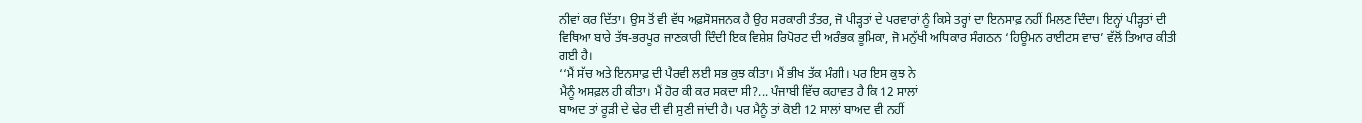ਨੀਵਾਂ ਕਰ ਦਿੱਤਾ। ਉਸ ਤੋਂ ਵੀ ਵੱਧ ਅਫ਼ਸੋਸਜਨਕ ਹੈ ਉਹ ਸਰਕਾਰੀ ਤੰਤਰ, ਜੋ ਪੀੜ੍ਹਤਾਂ ਦੇ ਪਰਵਾਰਾਂ ਨੂੰ ਕਿਸੇ ਤਰ੍ਹਾਂ ਦਾ ਇਨਸਾਫ਼ ਨਹੀਂ ਮਿਲਣ ਦਿੰਦਾ। ਇਨ੍ਹਾਂ ਪੀੜ੍ਹਤਾਂ ਦੀ ਵਿਥਿਆ ਬਾਰੇ ਤੱਥ-ਭਰਪੂਰ ਜਾਣਕਾਰੀ ਦਿੰਦੀ ਇਕ ਵਿਸ਼ੇਸ਼ ਰਿਪੋਰਟ ਦੀ ਅਰੰਭਕ ਭੂਮਿਕਾ, ਜੋ ਮਨੁੱਖੀ ਅਧਿਕਾਰ ਸੰਗਠਨ ‘ਹਿਊਮਨ ਰਾਈਟਸ ਵਾਚ’ ਵੱਲੋਂ ਤਿਆਰ ਕੀਤੀ ਗਈ ਹੈ।
‘‘ਮੈਂ ਸੱਚ ਅਤੇ ਇਨਸਾਫ਼ ਦੀ ਪੈਰਵੀ ਲਈ ਸਭ ਕੁਝ ਕੀਤਾ। ਮੈਂ ਭੀਖ ਤੱਕ ਮੰਗੀ। ਪਰ ਇਸ ਕੁਝ ਨੇ
ਮੈਨੂੰ ਅਸਫ਼ਲ ਹੀ ਕੀਤਾ। ਮੈਂ ਹੋਰ ਕੀ ਕਰ ਸਕਦਾ ਸੀ?... ਪੰਜਾਬੀ ਵਿੱਚ ਕਹਾਵਤ ਹੈ ਕਿ 12 ਸਾਲਾਂ
ਬਾਅਦ ਤਾਂ ਰੂੜੀ ਦੇ ਢੇਰ ਦੀ ਵੀ ਸੁਣੀ ਜਾਂਦੀ ਹੈ। ਪਰ ਮੈਨੂੰ ਤਾਂ ਕੋਈ 12 ਸਾਲਾਂ ਬਾਅਦ ਵੀ ਨਹੀਂ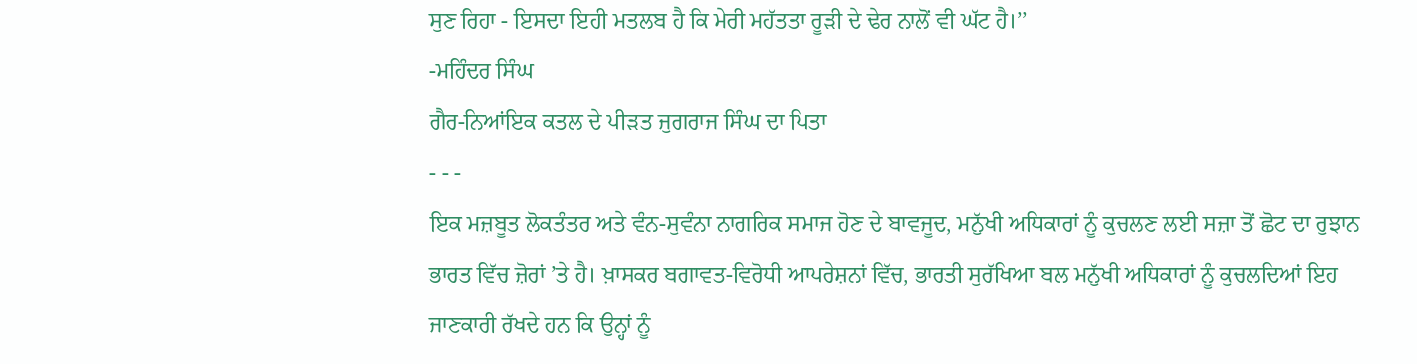ਸੁਣ ਰਿਹਾ - ਇਸਦਾ ਇਹੀ ਮਤਲਬ ਹੈ ਕਿ ਮੇਰੀ ਮਹੱਤਤਾ ਰੂੜੀ ਦੇ ਢੇਰ ਨਾਲੋਂ ਵੀ ਘੱਟ ਹੈ।’’
-ਮਹਿੰਦਰ ਸਿੰਘ
ਗੈਰ-ਨਿਆਂਇਕ ਕਤਲ ਦੇ ਪੀੜਤ ਜੁਗਰਾਜ ਸਿੰਘ ਦਾ ਪਿਤਾ
- - -
ਇਕ ਮਜ਼ਬੂਤ ਲੋਕਤੰਤਰ ਅਤੇ ਵੰਨ-ਸੁਵੰਨਾ ਨਾਗਰਿਕ ਸਮਾਜ ਹੋਣ ਦੇ ਬਾਵਜੂਦ, ਮਨੁੱਖੀ ਅਧਿਕਾਰਾਂ ਨੂੰ ਕੁਚਲਣ ਲਈ ਸਜ਼ਾ ਤੋਂ ਛੋਟ ਦਾ ਰੁਝਾਨ ਭਾਰਤ ਵਿੱਚ ਜ਼ੋਰਾਂ ’ਤੇ ਹੈ। ਖ਼ਾਸਕਰ ਬਗਾਵਤ-ਵਿਰੋਧੀ ਆਪਰੇਸ਼ਨਾਂ ਵਿੱਚ, ਭਾਰਤੀ ਸੁਰੱਖਿਆ ਬਲ ਮਨੁੱਖੀ ਅਧਿਕਾਰਾਂ ਨੂੰ ਕੁਚਲਦਿਆਂ ਇਹ ਜਾਣਕਾਰੀ ਰੱਖਦੇ ਹਨ ਕਿ ਉਨ੍ਹਾਂ ਨੂੰ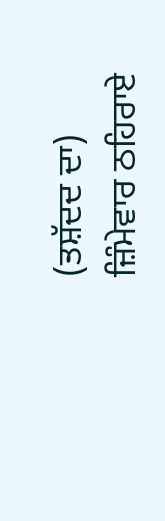(ਤਸ਼ੱਦਦ ਦਾ) ਜ਼ਿੰਮੇਵਾਰ ਠਹਿਰਾਏ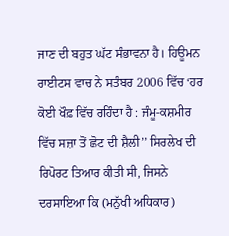ਜਾਣ ਦੀ ਬਹੁਤ ਘੱਟ ਸੰਭਾਵਨਾ ਹੈ। ਹਿਊਮਨ ਰਾਈਟਸ ਵਾਚ ਨੇ ਸਤੰਬਰ 2006 ਵਿੱਚ ‘ਹਰ ਕੋਈ ਖੌਫ਼ ਵਿੱਚ ਰਹਿੰਦਾ ਹੈ : ਜੰਮੂ-ਕਸ਼ਮੀਰ ਵਿੱਚ ਸਜ਼ਾ ਤੋਂ ਛੋਟ ਦੀ ਸ਼ੈਲੀ’’ ਸਿਰਲੇਖ ਦੀ ਰਿਪੋਰਟ ਤਿਆਰ ਕੀਤੀ ਸੀ, ਜਿਸਨੇ ਦਰਸਾਇਆ ਕਿ (ਮਨੁੱਖੀ ਅਧਿਕਾਰ)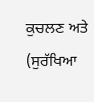ਕੁਚਲਣ ਅਤੇ (ਸੁਰੱਖਿਆ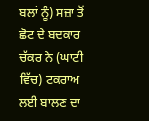ਬਲਾਂ ਨੂੰ) ਸਜ਼ਾ ਤੋਂ ਛੋਟ ਦੇ ਬਦਕਾਰ ਚੱਕਰ ਨੇ (ਘਾਟੀ ਵਿੱਚ) ਟਕਰਾਅ ਲਈ ਬਾਲਣ ਦਾ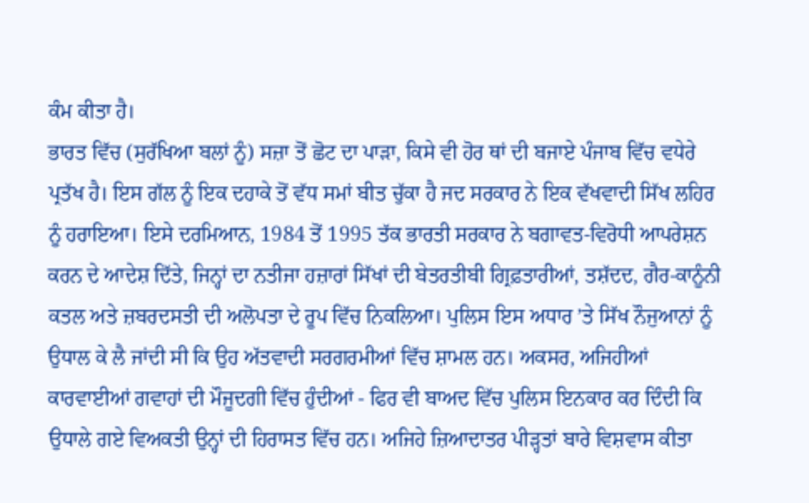ਕੰਮ ਕੀਤਾ ਹੈ।
ਭਾਰਤ ਵਿੱਚ (ਸੁਰੱਖਿਆ ਬਲਾਂ ਨੂੰ) ਸਜ਼ਾ ਤੋਂ ਛੋਟ ਦਾ ਪਾੜਾ, ਕਿਸੇ ਵੀ ਹੋਰ ਥਾਂ ਦੀ ਬਜਾਏ ਪੰਜਾਬ ਵਿੱਚ ਵਧੇਰੇ ਪ੍ਰਤੱਖ ਹੈ। ਇਸ ਗੱਲ ਨੂੰ ਇਕ ਦਹਾਕੇ ਤੋਂ ਵੱਧ ਸਮਾਂ ਬੀਤ ਚੁੱਕਾ ਹੈ ਜਦ ਸਰਕਾਰ ਨੇ ਇਕ ਵੱਖਵਾਦੀ ਸਿੱਖ ਲਹਿਰ ਨੂੰ ਹਰਾਇਆ। ਇਸੇ ਦਰਮਿਆਨ, 1984 ਤੋਂ 1995 ਤੱਕ ਭਾਰਤੀ ਸਰਕਾਰ ਨੇ ਬਗਾਵਤ-ਵਿਰੋਧੀ ਆਪਰੇਸ਼ਨ ਕਰਨ ਦੇ ਆਦੇਸ਼ ਦਿੱਤੇ, ਜਿਨ੍ਹਾਂ ਦਾ ਨਤੀਜਾ ਹਜ਼ਾਰਾਂ ਸਿੱਖਾਂ ਦੀ ਬੇਤਰਤੀਬੀ ਗ੍ਰਿਫ਼ਤਾਰੀਆਂ, ਤਸ਼ੱਦਦ, ਗੈਰ-ਕਾਨੂੰਨੀ ਕਤਲ ਅਤੇ ਜ਼ਬਰਦਸਤੀ ਦੀ ਅਲੋਪਤਾ ਦੇ ਰੂਪ ਵਿੱਚ ਨਿਕਲਿਆ। ਪੁਲਿਸ ਇਸ ਅਧਾਰ ’ਤੇ ਸਿੱਖ ਨੌਜੁਆਨਾਂ ਨੂੰ ਉਧਾਲ ਕੇ ਲੈ ਜਾਂਦੀ ਸੀ ਕਿ ਉਹ ਅੱਤਵਾਦੀ ਸਰਗਰਮੀਆਂ ਵਿੱਚ ਸ਼ਾਮਲ ਹਨ। ਅਕਸਰ, ਅਜਿਹੀਆਂ ਕਾਰਵਾਈਆਂ ਗਵਾਹਾਂ ਦੀ ਮੌਜੂਦਗੀ ਵਿੱਚ ਹੁੰਦੀਆਂ - ਫਿਰ ਵੀ ਬਾਅਦ ਵਿੱਚ ਪੁਲਿਸ ਇਨਕਾਰ ਕਰ ਦਿੰਦੀ ਕਿ ਉਧਾਲੇ ਗਏ ਵਿਅਕਤੀ ਉਨ੍ਹਾਂ ਦੀ ਹਿਰਾਸਤ ਵਿੱਚ ਹਨ। ਅਜਿਹੇ ਜ਼ਿਆਦਾਤਰ ਪੀੜ੍ਹਤਾਂ ਬਾਰੇ ਵਿਸ਼ਵਾਸ ਕੀਤਾ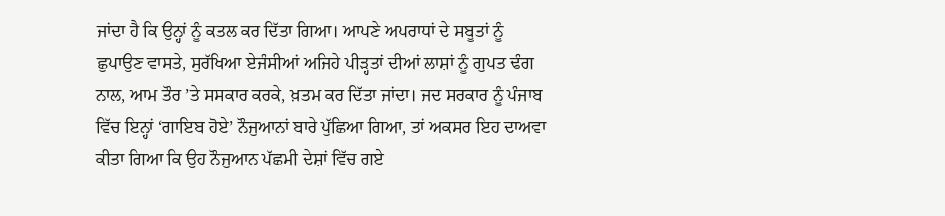ਜਾਂਦਾ ਹੈ ਕਿ ਉਨ੍ਹਾਂ ਨੂੰ ਕਤਲ ਕਰ ਦਿੱਤਾ ਗਿਆ। ਆਪਣੇ ਅਪਰਾਧਾਂ ਦੇ ਸਬੂਤਾਂ ਨੂੰ ਛੁਪਾਉਣ ਵਾਸਤੇ, ਸੁਰੱਖਿਆ ਏਜੰਸੀਆਂ ਅਜਿਹੇ ਪੀੜ੍ਹਤਾਂ ਦੀਆਂ ਲਾਸ਼ਾਂ ਨੂੰ ਗੁਪਤ ਢੰਗ ਨਾਲ, ਆਮ ਤੌਰ ’ਤੇ ਸਸਕਾਰ ਕਰਕੇ, ਖ਼ਤਮ ਕਰ ਦਿੱਤਾ ਜਾਂਦਾ। ਜਦ ਸਰਕਾਰ ਨੂੰ ਪੰਜਾਬ ਵਿੱਚ ਇਨ੍ਹਾਂ ‘ਗਾਇਬ ਹੋਏ’ ਨੌਜੁਆਨਾਂ ਬਾਰੇ ਪੁੱਛਿਆ ਗਿਆ, ਤਾਂ ਅਕਸਰ ਇਹ ਦਾਅਵਾ ਕੀਤਾ ਗਿਆ ਕਿ ਉਹ ਨੌਜੁਆਨ ਪੱਛਮੀ ਦੇਸ਼ਾਂ ਵਿੱਚ ਗਏ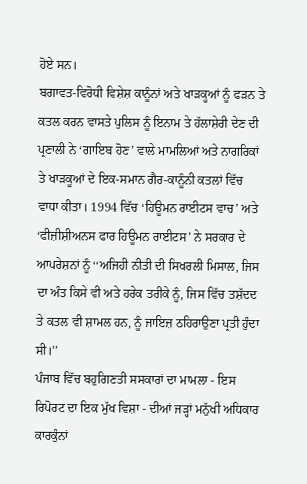ਹੋਏ ਸਨ।
ਬਗਾਵਤ-ਵਿਰੋਧੀ ਵਿਸ਼ੇਸ਼ ਕਾਨੂੰਨਾਂ ਅਤੇ ਖਾੜਕੂਆਂ ਨੂੰ ਫੜਨ ਤੇ ਕਤਲ ਕਰਨ ਵਾਸਤੇ ਪੁਲਿਸ ਨੂੰ ਇਨਾਮ ਤੇ ਹੱਲਾਸ਼ੇਰੀ ਦੇਣ ਦੀ ਪ੍ਰਣਾਲੀ ਨੇ ‘ਗਾਇਬ ਹੋਣ’ ਵਾਲੇ ਮਾਮਲਿਆਂ ਅਤੇ ਨਾਗਰਿਕਾਂ ਤੇ ਖਾੜਕੂਆਂ ਦੇ ਇਕ-ਸਮਾਨ ਗੈਰ-ਕਾਨੂੰਨੀ ਕਤਲਾਂ ਵਿੱਚ ਵਾਧਾ ਕੀਤਾ। 1994 ਵਿੱਚ ‘ਹਿਊਮਨ ਰਾਈਟਸ ਵਾਚ’ ਅਤੇ ‘ਫੀਜ਼ੀਸ਼ੀਅਨਸ ਫਾਰ ਹਿਊਮਨ ਰਾਈਟਸ’ ਨੇ ਸਰਕਾਰ ਦੇ ਆਪਰੇਸ਼ਨਾਂ ਨੂੰ ‘‘ਅਜਿਹੀ ਨੀਤੀ ਦੀ ਸਿਖਰਲੀ ਮਿਸਾਲ, ਜਿਸ ਦਾ ਅੰਤ ਕਿਸੇ ਵੀ ਅਤੇ ਹਰੇਕ ਤਰੀਕੇ ਨੂੰ, ਜਿਸ ਵਿੱਚ ਤਸ਼ੱਦਦ ਤੇ ਕਤਲ ਵੀ ਸ਼ਾਮਲ ਹਨ, ਨੂੰ ਜਾਇਜ਼ ਠਹਿਰਾਉਣਾ ਪ੍ਰਤੀ ਹੁੰਦਾ ਸੀ।’’
ਪੰਜਾਬ ਵਿੱਚ ਬਹੁਗਿਣਤੀ ਸਸਕਾਰਾਂ ਦਾ ਮਾਮਲਾ - ਇਸ ਰਿਪੋਰਟ ਦਾ ਇਕ ਮੁੱਖ ਵਿਸ਼ਾ - ਦੀਆਂ ਜੜ੍ਹਾਂ ਮਨੁੱਖੀ ਅਧਿਕਾਰ ਕਾਰਕੁੰਨਾਂ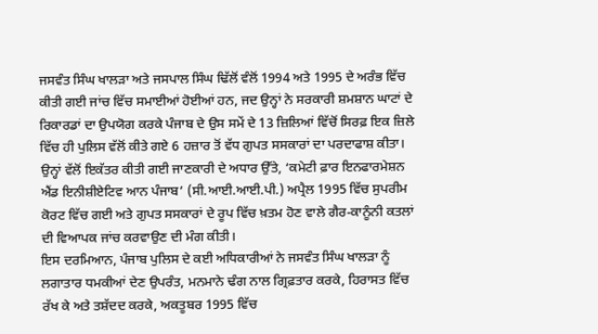ਜਸਵੰਤ ਸਿੰਘ ਖਾਲੜਾ ਅਤੇ ਜਸਪਾਲ ਸਿੰਘ ਢਿੱਲੋਂ ਵੰਲੋਂ 1994 ਅਤੇ 1995 ਦੇ ਅਰੰਭ ਵਿੱਚ ਕੀਤੀ ਗਈ ਜਾਂਚ ਵਿੱਚ ਸਮਾਈਆਂ ਹੋਈਆਂ ਹਨ, ਜਦ ਉਨ੍ਹਾਂ ਨੇ ਸਰਕਾਰੀ ਸ਼ਮਸ਼ਾਨ ਘਾਟਾਂ ਦੇ ਰਿਕਾਰਡਾਂ ਦਾ ਉਪਯੋਗ ਕਰਕੇ ਪੰਜਾਬ ਦੇ ਉਸ ਸਮੇਂ ਦੇ 13 ਜ਼ਿਲਿਆਂ ਵਿੱਚੋਂ ਸਿਰਫ਼ ਇਕ ਜ਼ਿਲੇ ਵਿੱਚ ਹੀ ਪੁਲਿਸ ਵੱਲੋਂ ਕੀਤੇ ਗਏ 6 ਹਜ਼ਾਰ ਤੋਂ ਵੱਧ ਗੁਪਤ ਸਸਕਾਰਾਂ ਦਾ ਪਰਦਾਫਾਸ਼ ਕੀਤਾ। ਉਨ੍ਹਾਂ ਵੱਲੋਂ ਇਕੱਤਰ ਕੀਤੀ ਗਈ ਜਾਣਕਾਰੀ ਦੇ ਅਧਾਰ ਉੱਤੇ, ‘ਕਮੇਟੀ ਫ਼ਾਰ ਇਨਫਾਰਮੇਸ਼ਨ ਐਂਡ ਇਨੀਸ਼ੀਏਟਿਵ ਆਨ ਪੰਜਾਬ’ (ਸੀ.ਆਈ.ਆਈ.ਪੀ.) ਅਪ੍ਰੈਲ 1995 ਵਿੱਚ ਸੁਪਰੀਮ ਕੋਰਟ ਵਿੱਚ ਗਈ ਅਤੇ ਗੁਪਤ ਸਸਕਾਰਾਂ ਦੇ ਰੂਪ ਵਿੱਚ ਖ਼ਤਮ ਹੋਣ ਵਾਲੇ ਗੈਰ-ਕਾਨੂੰਨੀ ਕਤਲਾਂ ਦੀ ਵਿਆਪਕ ਜਾਂਚ ਕਰਵਾਉਣ ਦੀ ਮੰਗ ਕੀਤੀ।
ਇਸ ਦਰਮਿਆਨ, ਪੰਜਾਬ ਪੁਲਿਸ ਦੇ ਕਈ ਅਧਿਕਾਰੀਆਂ ਨੇ ਜਸਵੰਤ ਸਿੰਘ ਖਾਲੜਾ ਨੂੰ ਲਗਾਤਾਰ ਧਮਕੀਆਂ ਦੇਣ ਉਪਰੰਤ, ਮਨਮਾਨੇ ਢੰਗ ਨਾਲ ਗ੍ਰਿਫ਼ਤਾਰ ਕਰਕੇ, ਹਿਰਾਸਤ ਵਿੱਚ ਰੱਖ ਕੇ ਅਤੇ ਤਸ਼ੱਦਦ ਕਰਕੇ, ਅਕਤੂਬਰ 1995 ਵਿੱਚ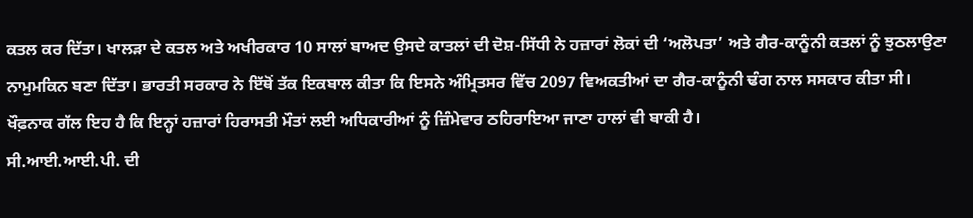ਕਤਲ ਕਰ ਦਿੱਤਾ। ਖਾਲੜਾ ਦੇ ਕਤਲ ਅਤੇ ਅਖੀਰਕਾਰ 10 ਸਾਲਾਂ ਬਾਅਦ ਉਸਦੇ ਕਾਤਲਾਂ ਦੀ ਦੋਸ਼-ਸਿੱਧੀ ਨੇ ਹਜ਼ਾਰਾਂ ਲੋਕਾਂ ਦੀ ‘ਅਲੋਪਤਾ’ ਅਤੇ ਗੈਰ-ਕਾਨੂੰਨੀ ਕਤਲਾਂ ਨੂੰ ਝੁਠਲਾਉਣਾ ਨਾਮੁਮਕਿਨ ਬਣਾ ਦਿੱਤਾ। ਭਾਰਤੀ ਸਰਕਾਰ ਨੇ ਇੱਥੋਂ ਤੱਕ ਇਕਬਾਲ ਕੀਤਾ ਕਿ ਇਸਨੇ ਅੰਮ੍ਰਿਤਸਰ ਵਿੱਚ 2097 ਵਿਅਕਤੀਆਂ ਦਾ ਗੈਰ-ਕਾਨੂੰਨੀ ਢੰਗ ਨਾਲ ਸਸਕਾਰ ਕੀਤਾ ਸੀ। ਖੌਫ਼ਨਾਕ ਗੱਲ ਇਹ ਹੈ ਕਿ ਇਨ੍ਹਾਂ ਹਜ਼ਾਰਾਂ ਹਿਰਾਸਤੀ ਮੌਤਾਂ ਲਈ ਅਧਿਕਾਰੀਆਂ ਨੂੰ ਜ਼ਿੰਮੇਵਾਰ ਠਹਿਰਾਇਆ ਜਾਣਾ ਹਾਲਾਂ ਵੀ ਬਾਕੀ ਹੈ।
ਸੀ.ਆਈ.ਆਈ.ਪੀ. ਦੀ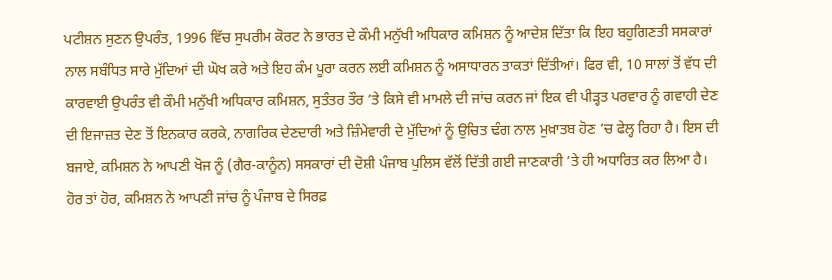ਪਟੀਸ਼ਨ ਸੁਣਨ ਉਪਰੰਤ, 1996 ਵਿੱਚ ਸੁਪਰੀਮ ਕੋਰਟ ਨੇ ਭਾਰਤ ਦੇ ਕੌਮੀ ਮਨੁੱਖੀ ਅਧਿਕਾਰ ਕਮਿਸ਼ਨ ਨੂੰ ਆਦੇਸ਼ ਦਿੱਤਾ ਕਿ ਇਹ ਬਹੁਗਿਣਤੀ ਸਸਕਾਰਾਂ ਨਾਲ ਸਬੰਧਿਤ ਸਾਰੇ ਮੁੱਦਿਆਂ ਦੀ ਘੋਖ ਕਰੇ ਅਤੇ ਇਹ ਕੰਮ ਪੂਰਾ ਕਰਨ ਲਈ ਕਮਿਸ਼ਨ ਨੂੰ ਅਸਾਧਾਰਨ ਤਾਕਤਾਂ ਦਿੱਤੀਆਂ। ਫਿਰ ਵੀ, 10 ਸਾਲਾਂ ਤੋਂ ਵੱਧ ਦੀ ਕਾਰਵਾਈ ਉਪਰੰਤ ਵੀ ਕੌਮੀ ਮਨੁੱਖੀ ਅਧਿਕਾਰ ਕਮਿਸ਼ਨ, ਸੁਤੰਤਰ ਤੌਰ ’ਤੇ ਕਿਸੇ ਵੀ ਮਾਮਲੇ ਦੀ ਜਾਂਚ ਕਰਨ ਜਾਂ ਇਕ ਵੀ ਪੀੜ੍ਹਤ ਪਰਵਾਰ ਨੂੰ ਗਵਾਹੀ ਦੇਣ ਦੀ ਇਜਾਜ਼ਤ ਦੇਣ ਤੋਂ ਇਨਕਾਰ ਕਰਕੇ, ਨਾਗਰਿਕ ਦੇਣਦਾਰੀ ਅਤੇ ਜ਼ਿੰਮੇਵਾਰੀ ਦੇ ਮੁੱਦਿਆਂ ਨੂੰ ਉਚਿਤ ਢੰਗ ਨਾਲ ਮੁਖ਼ਾਤਬ ਹੋਣ ’ਚ ਫੇਲ੍ਹ ਰਿਹਾ ਹੈ। ਇਸ ਦੀ ਬਜਾਏ, ਕਮਿਸ਼ਨ ਨੇ ਆਪਣੀ ਖੋਜ ਨੂੰ (ਗੈਰ-ਕਾਨੂੰਨ) ਸਸਕਾਰਾਂ ਦੀ ਦੋਸ਼ੀ ਪੰਜਾਬ ਪੁਲਿਸ ਵੱਲੋਂ ਦਿੱਤੀ ਗਈ ਜਾਣਕਾਰੀ ’ਤੇ ਹੀ ਅਧਾਰਿਤ ਕਰ ਲਿਆ ਹੈ। ਹੋਰ ਤਾਂ ਹੋਰ, ਕਮਿਸ਼ਨ ਨੇ ਆਪਣੀ ਜਾਂਚ ਨੂੰ ਪੰਜਾਬ ਦੇ ਸਿਰਫ਼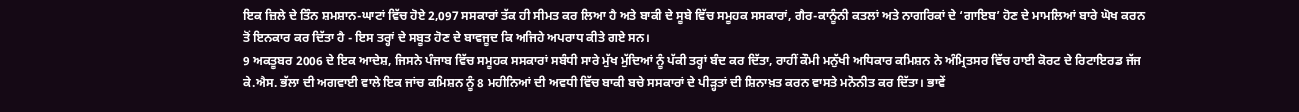ਇਕ ਜ਼ਿਲੇ ਦੇ ਤਿੰਨ ਸ਼ਮਸ਼ਾਨ-ਘਾਟਾਂ ਵਿੱਚ ਹੋਏ 2,097 ਸਸਕਾਰਾਂ ਤੱਕ ਹੀ ਸੀਮਤ ਕਰ ਲਿਆ ਹੈ ਅਤੇ ਬਾਕੀ ਦੇ ਸੂਬੇ ਵਿੱਚ ਸਮੂਹਕ ਸਸਕਾਰਾਂ, ਗੈਰ-ਕਾਨੂੰਨੀ ਕਤਲਾਂ ਅਤੇ ਨਾਗਰਿਕਾਂ ਦੇ ‘ਗਾਇਬ’ ਹੋਣ ਦੇ ਮਾਮਲਿਆਂ ਬਾਰੇ ਘੋਖ ਕਰਨ ਤੋਂ ਇਨਕਾਰ ਕਰ ਦਿੱਤਾ ਹੈ - ਇਸ ਤਰ੍ਹਾਂ ਦੇ ਸਬੂਤ ਹੋਣ ਦੇ ਬਾਵਜੂਦ ਕਿ ਅਜਿਹੇ ਅਪਰਾਧ ਕੀਤੇ ਗਏ ਸਨ।
9 ਅਕਤੂਬਰ 2006 ਦੇ ਇਕ ਆਦੇਸ਼, ਜਿਸਨੇ ਪੰਜਾਬ ਵਿੱਚ ਸਮੂਹਕ ਸਸਕਾਰਾਂ ਸਬੰਧੀ ਸਾਰੇ ਮੁੱਖ ਮੁੱਦਿਆਂ ਨੂੰ ਪੱਕੀ ਤਰ੍ਹਾਂ ਬੰਦ ਕਰ ਦਿੱਤਾ, ਰਾਹੀਂ ਕੌਮੀ ਮਨੁੱਖੀ ਅਧਿਕਾਰ ਕਮਿਸ਼ਨ ਨੇ ਅੰਮ੍ਰਿਤਸਰ ਵਿੱਚ ਹਾਈ ਕੋਰਟ ਦੇ ਰਿਟਾਇਰਡ ਜੱਜ ਕੇ.ਐਸ. ਭੱਲਾ ਦੀ ਅਗਵਾਈ ਵਾਲੇ ਇਕ ਜਾਂਚ ਕਮਿਸ਼ਨ ਨੂੰ 8 ਮਹੀਨਿਆਂ ਦੀ ਅਵਧੀ ਵਿੱਚ ਬਾਕੀ ਬਚੇ ਸਸਕਾਰਾਂ ਦੇ ਪੀੜ੍ਹਤਾਂ ਦੀ ਸ਼ਿਨਾਖ਼ਤ ਕਰਨ ਵਾਸਤੇ ਮਨੋਨੀਤ ਕਰ ਦਿੱਤਾ। ਭਾਵੇਂ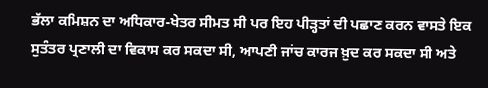ਭੱਲਾ ਕਮਿਸ਼ਨ ਦਾ ਅਧਿਕਾਰ-ਖੇਤਰ ਸੀਮਤ ਸੀ ਪਰ ਇਹ ਪੀੜ੍ਹਤਾਂ ਦੀ ਪਛਾਣ ਕਰਨ ਵਾਸਤੇ ਇਕ ਸੁਤੰਤਰ ਪ੍ਰਣਾਲੀ ਦਾ ਵਿਕਾਸ ਕਰ ਸਕਦਾ ਸੀ, ਆਪਣੀ ਜਾਂਚ ਕਾਰਜ ਖ਼ੁਦ ਕਰ ਸਕਦਾ ਸੀ ਅਤੇ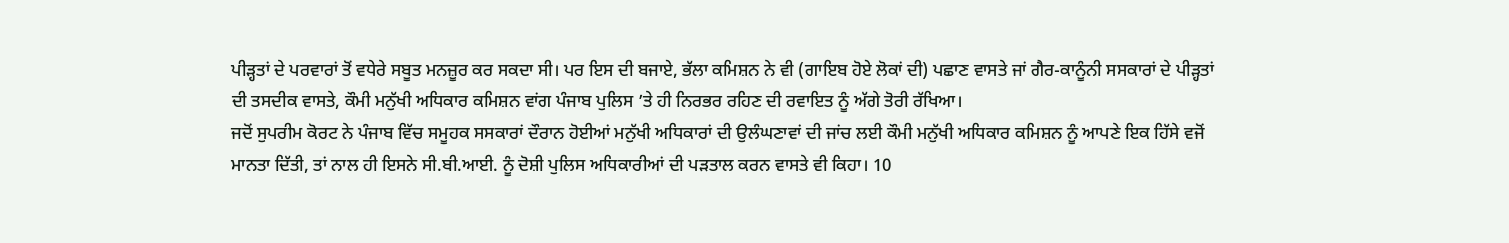ਪੀੜ੍ਹਤਾਂ ਦੇ ਪਰਵਾਰਾਂ ਤੋਂ ਵਧੇਰੇ ਸਬੂਤ ਮਨਜ਼ੂਰ ਕਰ ਸਕਦਾ ਸੀ। ਪਰ ਇਸ ਦੀ ਬਜਾਏ, ਭੱਲਾ ਕਮਿਸ਼ਨ ਨੇ ਵੀ (ਗਾਇਬ ਹੋਏ ਲੋਕਾਂ ਦੀ) ਪਛਾਣ ਵਾਸਤੇ ਜਾਂ ਗੈਰ-ਕਾਨੂੰਨੀ ਸਸਕਾਰਾਂ ਦੇ ਪੀੜ੍ਹਤਾਂ ਦੀ ਤਸਦੀਕ ਵਾਸਤੇ, ਕੌਮੀ ਮਨੁੱਖੀ ਅਧਿਕਾਰ ਕਮਿਸ਼ਨ ਵਾਂਗ ਪੰਜਾਬ ਪੁਲਿਸ ’ਤੇ ਹੀ ਨਿਰਭਰ ਰਹਿਣ ਦੀ ਰਵਾਇਤ ਨੂੰ ਅੱਗੇ ਤੋਰੀ ਰੱਖਿਆ।
ਜਦੋਂ ਸੁਪਰੀਮ ਕੋਰਟ ਨੇ ਪੰਜਾਬ ਵਿੱਚ ਸਮੂਹਕ ਸਸਕਾਰਾਂ ਦੌਰਾਨ ਹੋਈਆਂ ਮਨੁੱਖੀ ਅਧਿਕਾਰਾਂ ਦੀ ਉਲੰਘਣਾਵਾਂ ਦੀ ਜਾਂਚ ਲਈ ਕੌਮੀ ਮਨੁੱਖੀ ਅਧਿਕਾਰ ਕਮਿਸ਼ਨ ਨੂੰ ਆਪਣੇ ਇਕ ਹਿੱਸੇ ਵਜੋਂ ਮਾਨਤਾ ਦਿੱਤੀ, ਤਾਂ ਨਾਲ ਹੀ ਇਸਨੇ ਸੀ.ਬੀ.ਆਈ. ਨੂੰ ਦੋਸ਼ੀ ਪੁਲਿਸ ਅਧਿਕਾਰੀਆਂ ਦੀ ਪੜਤਾਲ ਕਰਨ ਵਾਸਤੇ ਵੀ ਕਿਹਾ। 10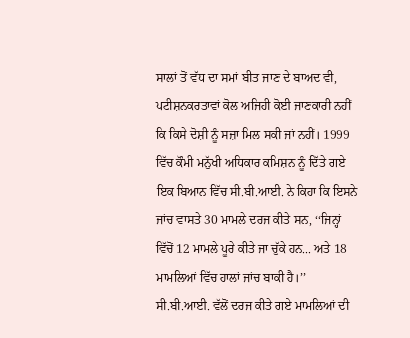ਸਾਲਾਂ ਤੋਂ ਵੱਧ ਦਾ ਸਮਾਂ ਬੀਤ ਜਾਣ ਦੇ ਬਾਅਦ ਵੀ, ਪਟੀਸ਼ਨਕਰਤਾਵਾਂ ਕੋਲ ਅਜਿਹੀ ਕੋਈ ਜਾਣਕਾਰੀ ਨਹੀਂ ਕਿ ਕਿਸੇ ਦੋਸ਼ੀ ਨੂੰ ਸਜ਼ਾ ਮਿਲ ਸਕੀ ਜਾਂ ਨਹੀਂ। 1999 ਵਿੱਚ ਕੌਮੀ ਮਨੁੱਖੀ ਅਧਿਕਾਰ ਕਮਿਸ਼ਨ ਨੂੰ ਦਿੱਤੇ ਗਏ ਇਕ ਬਿਆਨ ਵਿੱਚ ਸੀ.ਬੀ.ਆਈ. ਨੇ ਕਿਹਾ ਕਿ ਇਸਨੇ ਜਾਂਚ ਵਾਸਤੇ 30 ਮਾਮਲੇ ਦਰਜ ਕੀਤੇ ਸਨ, ‘‘ਜਿਨ੍ਹਾਂ ਵਿੱਚੋਂ 12 ਮਾਮਲੇ ਪੂਰੇ ਕੀਤੇ ਜਾ ਚੁੱਕੇ ਹਨ... ਅਤੇ 18 ਮਾਮਲਿਆਂ ਵਿੱਚ ਹਾਲਾਂ ਜਾਂਚ ਬਾਕੀ ਹੈ।’’ ਸੀ.ਬੀ.ਆਈ. ਵੱਲੋਂ ਦਰਜ ਕੀਤੇ ਗਏ ਮਾਮਲਿਆਂ ਦੀ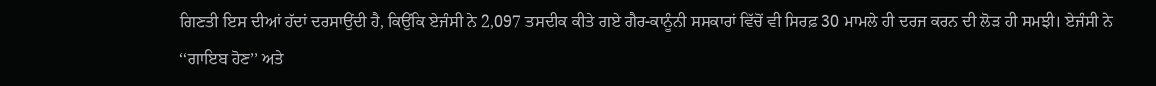ਗਿਣਤੀ ਇਸ ਦੀਆਂ ਹੱਦਾਂ ਦਰਸਾਉਂਦੀ ਹੈ, ਕਿਉਂਕਿ ਏਜੰਸੀ ਨੇ 2,097 ਤਸਦੀਕ ਕੀਤੇ ਗਏ ਗੈਰ-ਕਾਨੂੰਨੀ ਸਸਕਾਰਾਂ ਵਿੱਚੋਂ ਵੀ ਸਿਰਫ਼ 30 ਮਾਮਲੇ ਹੀ ਦਰਜ ਕਰਨ ਦੀ ਲੋੜ ਹੀ ਸਮਝੀ। ਏਜੰਸੀ ਨੇ ‘‘ਗਾਇਬ ਹੋਣ’’ ਅਤੇ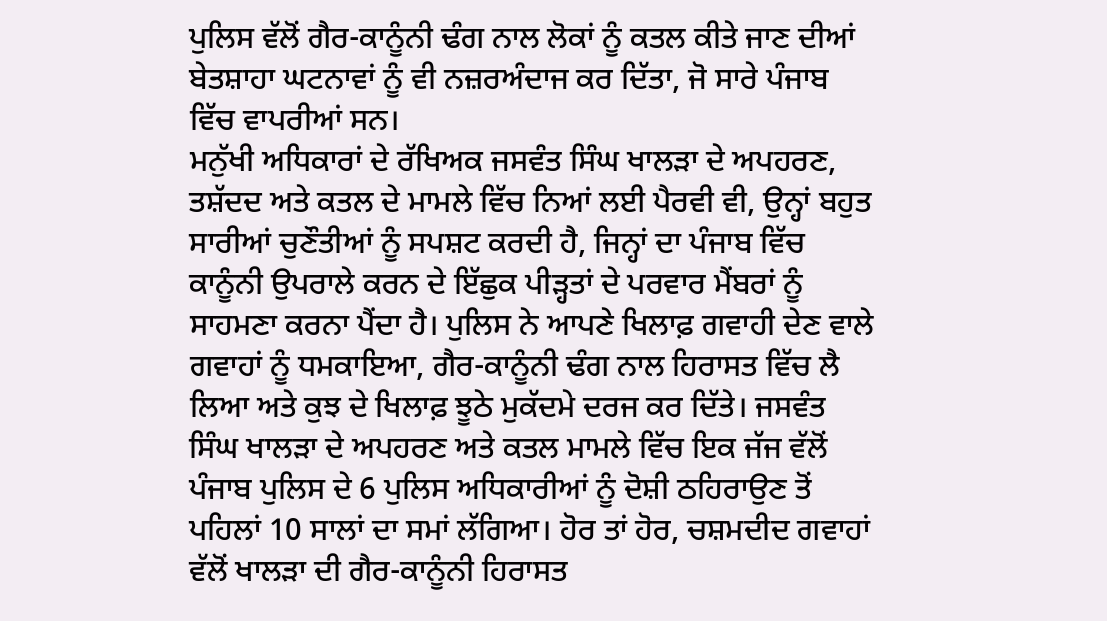ਪੁਲਿਸ ਵੱਲੋਂ ਗੈਰ-ਕਾਨੂੰਨੀ ਢੰਗ ਨਾਲ ਲੋਕਾਂ ਨੂੰ ਕਤਲ ਕੀਤੇ ਜਾਣ ਦੀਆਂ ਬੇਤਸ਼ਾਹਾ ਘਟਨਾਵਾਂ ਨੂੰ ਵੀ ਨਜ਼ਰਅੰਦਾਜ ਕਰ ਦਿੱਤਾ, ਜੋ ਸਾਰੇ ਪੰਜਾਬ ਵਿੱਚ ਵਾਪਰੀਆਂ ਸਨ।
ਮਨੁੱਖੀ ਅਧਿਕਾਰਾਂ ਦੇ ਰੱਖਿਅਕ ਜਸਵੰਤ ਸਿੰਘ ਖਾਲੜਾ ਦੇ ਅਪਹਰਣ, ਤਸ਼ੱਦਦ ਅਤੇ ਕਤਲ ਦੇ ਮਾਮਲੇ ਵਿੱਚ ਨਿਆਂ ਲਈ ਪੈਰਵੀ ਵੀ, ਉਨ੍ਹਾਂ ਬਹੁਤ ਸਾਰੀਆਂ ਚੁਣੌਤੀਆਂ ਨੂੰ ਸਪਸ਼ਟ ਕਰਦੀ ਹੈ, ਜਿਨ੍ਹਾਂ ਦਾ ਪੰਜਾਬ ਵਿੱਚ ਕਾਨੂੰਨੀ ਉਪਰਾਲੇ ਕਰਨ ਦੇ ਇੱਛੁਕ ਪੀੜ੍ਹਤਾਂ ਦੇ ਪਰਵਾਰ ਮੈਂਬਰਾਂ ਨੂੰ ਸਾਹਮਣਾ ਕਰਨਾ ਪੈਂਦਾ ਹੈ। ਪੁਲਿਸ ਨੇ ਆਪਣੇ ਖਿਲਾਫ਼ ਗਵਾਹੀ ਦੇਣ ਵਾਲੇ ਗਵਾਹਾਂ ਨੂੰ ਧਮਕਾਇਆ, ਗੈਰ-ਕਾਨੂੰਨੀ ਢੰਗ ਨਾਲ ਹਿਰਾਸਤ ਵਿੱਚ ਲੈ ਲਿਆ ਅਤੇ ਕੁਝ ਦੇ ਖਿਲਾਫ਼ ਝੂਠੇ ਮੁਕੱਦਮੇ ਦਰਜ ਕਰ ਦਿੱਤੇ। ਜਸਵੰਤ ਸਿੰਘ ਖਾਲੜਾ ਦੇ ਅਪਹਰਣ ਅਤੇ ਕਤਲ ਮਾਮਲੇ ਵਿੱਚ ਇਕ ਜੱਜ ਵੱਲੋਂ ਪੰਜਾਬ ਪੁਲਿਸ ਦੇ 6 ਪੁਲਿਸ ਅਧਿਕਾਰੀਆਂ ਨੂੰ ਦੋਸ਼ੀ ਠਹਿਰਾਉਣ ਤੋਂ ਪਹਿਲਾਂ 10 ਸਾਲਾਂ ਦਾ ਸਮਾਂ ਲੱਗਿਆ। ਹੋਰ ਤਾਂ ਹੋਰ, ਚਸ਼ਮਦੀਦ ਗਵਾਹਾਂ ਵੱਲੋਂ ਖਾਲੜਾ ਦੀ ਗੈਰ-ਕਾਨੂੰਨੀ ਹਿਰਾਸਤ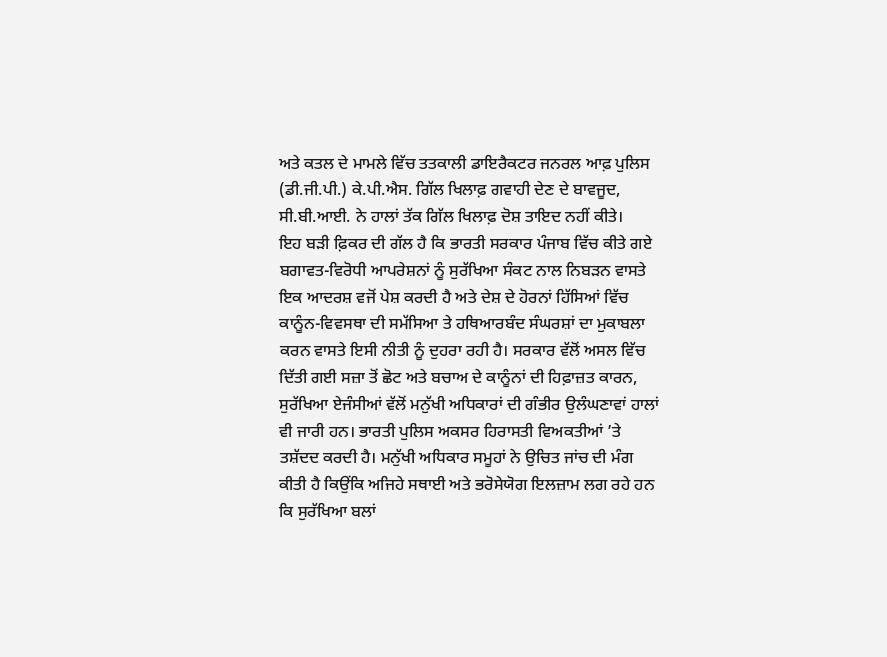ਅਤੇ ਕਤਲ ਦੇ ਮਾਮਲੇ ਵਿੱਚ ਤਤਕਾਲੀ ਡਾਇਰੈਕਟਰ ਜਨਰਲ ਆਫ਼ ਪੁਲਿਸ (ਡੀ.ਜੀ.ਪੀ.) ਕੇ.ਪੀ.ਐਸ. ਗਿੱਲ ਖਿਲਾਫ਼ ਗਵਾਹੀ ਦੇਣ ਦੇ ਬਾਵਜੂਦ, ਸੀ.ਬੀ.ਆਈ. ਨੇ ਹਾਲਾਂ ਤੱਕ ਗਿੱਲ ਖਿਲਾਫ਼ ਦੋਸ਼ ਤਾਇਦ ਨਹੀਂ ਕੀਤੇ।
ਇਹ ਬੜੀ ਫ਼ਿਕਰ ਦੀ ਗੱਲ ਹੈ ਕਿ ਭਾਰਤੀ ਸਰਕਾਰ ਪੰਜਾਬ ਵਿੱਚ ਕੀਤੇ ਗਏ ਬਗਾਵਤ-ਵਿਰੋਧੀ ਆਪਰੇਸ਼ਨਾਂ ਨੂੰ ਸੁਰੱਖਿਆ ਸੰਕਟ ਨਾਲ ਨਿਬੜਨ ਵਾਸਤੇ ਇਕ ਆਦਰਸ਼ ਵਜੋਂ ਪੇਸ਼ ਕਰਦੀ ਹੈ ਅਤੇ ਦੇਸ਼ ਦੇ ਹੋਰਨਾਂ ਹਿੱਸਿਆਂ ਵਿੱਚ ਕਾਨੂੰਨ-ਵਿਵਸਥਾ ਦੀ ਸਮੱਸਿਆ ਤੇ ਹਥਿਆਰਬੰਦ ਸੰਘਰਸ਼ਾਂ ਦਾ ਮੁਕਾਬਲਾ ਕਰਨ ਵਾਸਤੇ ਇਸੀ ਨੀਤੀ ਨੂੰ ਦੁਹਰਾ ਰਹੀ ਹੈ। ਸਰਕਾਰ ਵੱਲੋਂ ਅਸਲ ਵਿੱਚ ਦਿੱਤੀ ਗਈ ਸਜ਼ਾ ਤੋਂ ਛੋਟ ਅਤੇ ਬਚਾਅ ਦੇ ਕਾਨੂੰਨਾਂ ਦੀ ਹਿਫ਼ਾਜ਼ਤ ਕਾਰਨ, ਸੁਰੱਖਿਆ ਏਜੰਸੀਆਂ ਵੱਲੋਂ ਮਨੁੱਖੀ ਅਧਿਕਾਰਾਂ ਦੀ ਗੰਭੀਰ ਉਲੰਘਣਾਵਾਂ ਹਾਲਾਂ ਵੀ ਜਾਰੀ ਹਨ। ਭਾਰਤੀ ਪੁਲਿਸ ਅਕਸਰ ਹਿਰਾਸਤੀ ਵਿਅਕਤੀਆਂ ’ਤੇ ਤਸ਼ੱਦਦ ਕਰਦੀ ਹੈ। ਮਨੁੱਖੀ ਅਧਿਕਾਰ ਸਮੂਹਾਂ ਨੇ ਉਚਿਤ ਜਾਂਚ ਦੀ ਮੰਗ ਕੀਤੀ ਹੈ ਕਿਉਂਕਿ ਅਜਿਹੇ ਸਥਾਈ ਅਤੇ ਭਰੋਸੇਯੋਗ ਇਲਜ਼ਾਮ ਲਗ ਰਹੇ ਹਨ ਕਿ ਸੁਰੱਖਿਆ ਬਲਾਂ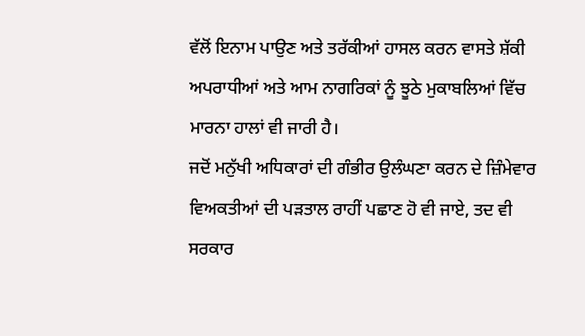ਵੱਲੋਂ ਇਨਾਮ ਪਾਉਣ ਅਤੇ ਤਰੱਕੀਆਂ ਹਾਸਲ ਕਰਨ ਵਾਸਤੇ ਸ਼ੱਕੀ ਅਪਰਾਧੀਆਂ ਅਤੇ ਆਮ ਨਾਗਰਿਕਾਂ ਨੂੰ ਝੂਠੇ ਮੁਕਾਬਲਿਆਂ ਵਿੱਚ ਮਾਰਨਾ ਹਾਲਾਂ ਵੀ ਜਾਰੀ ਹੈ।
ਜਦੋਂ ਮਨੁੱਖੀ ਅਧਿਕਾਰਾਂ ਦੀ ਗੰਭੀਰ ਉਲੰਘਣਾ ਕਰਨ ਦੇ ਜ਼ਿੰਮੇਵਾਰ ਵਿਅਕਤੀਆਂ ਦੀ ਪੜਤਾਲ ਰਾਹੀਂ ਪਛਾਣ ਹੋ ਵੀ ਜਾਏ, ਤਦ ਵੀ ਸਰਕਾਰ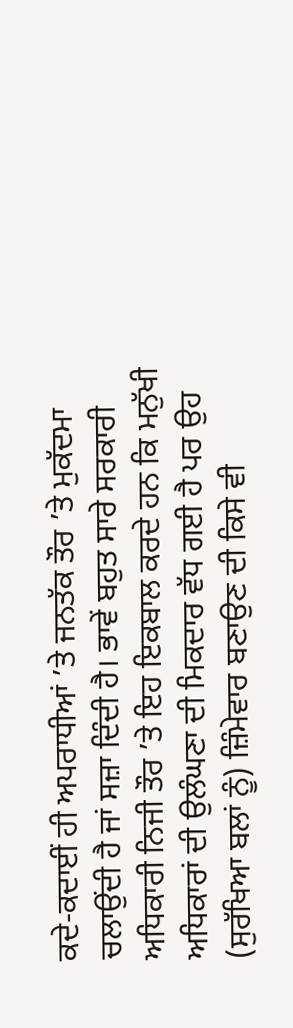ਕਦੇ-ਕਦਾਈਂ ਹੀ ਅਪਰਾਧੀਆਂ ’ਤੇ ਜਨਤੱਕ ਤੌਰ ’ਤੇ ਮੁਕੱਦਮਾ ਚਲਾਉਂਦੀ ਹੈ ਜਾਂ ਸਜ਼ਾ ਦਿੰਦੀ ਹੈ। ਭਾਵੇਂ ਬਹੁਤ ਸਾਰੇ ਸਰਕਾਰੀ ਅਧਿਕਾਰੀ ਨਿਜੀ ਤੌਰ ’ਤੇ ਇਹ ਇਕਬਾਲ ਕਰਦੇ ਹਨ ਕਿ ਮਨੁੱਖੀ ਅਧਿਕਾਰਾਂ ਦੀ ਉਲੰਘਣਾ ਦੀ ਮਿਕਦਾਰ ਵੱਧ ਗਈ ਹੈ ਪਰ ਉਹ (ਸੁਰੱਖਿਆ ਬਲਾਂ ਨੂੰ) ਜ਼ਿੰਮੇਵਾਰ ਬਣਾਉਣ ਦੀ ਕਿਸੇ ਵੀ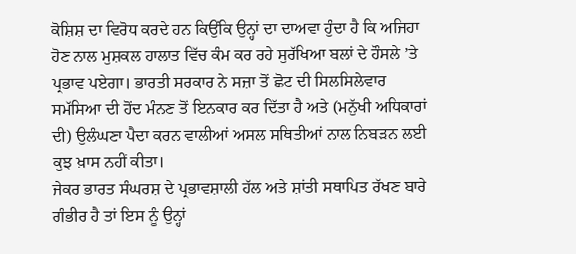ਕੋਸ਼ਿਸ਼ ਦਾ ਵਿਰੋਧ ਕਰਦੇ ਹਨ ਕਿਉਂਕਿ ਉਨ੍ਹਾਂ ਦਾ ਦਾਅਵਾ ਹੁੰਦਾ ਹੈ ਕਿ ਅਜਿਹਾ ਹੋਣ ਨਾਲ ਮੁਸ਼ਕਲ ਹਾਲਾਤ ਵਿੱਚ ਕੰਮ ਕਰ ਰਹੇ ਸੁਰੱਖਿਆ ਬਲਾਂ ਦੇ ਹੌਸਲੇ ’ਤੇ ਪ੍ਰਭਾਵ ਪਏਗਾ। ਭਾਰਤੀ ਸਰਕਾਰ ਨੇ ਸਜ਼ਾ ਤੋਂ ਛੋਟ ਦੀ ਸਿਲਸਿਲੇਵਾਰ ਸਮੱਸਿਆ ਦੀ ਹੋਂਦ ਮੰਨਣ ਤੋਂ ਇਨਕਾਰ ਕਰ ਦਿੱਤਾ ਹੈ ਅਤੇ (ਮਨੁੱਖੀ ਅਧਿਕਾਰਾਂ ਦੀ) ਉਲੰਘਣਾ ਪੈਦਾ ਕਰਨ ਵਾਲੀਆਂ ਅਸਲ ਸਥਿਤੀਆਂ ਨਾਲ ਨਿਬੜਨ ਲਈ ਕੁਝ ਖ਼ਾਸ ਨਹੀਂ ਕੀਤਾ।
ਜੇਕਰ ਭਾਰਤ ਸੰਘਰਸ਼ ਦੇ ਪ੍ਰਭਾਵਸ਼ਾਲੀ ਹੱਲ ਅਤੇ ਸ਼ਾਂਤੀ ਸਥਾਪਿਤ ਰੱਖਣ ਬਾਰੇ ਗੰਭੀਰ ਹੈ ਤਾਂ ਇਸ ਨੂੰ ਉਨ੍ਹਾਂ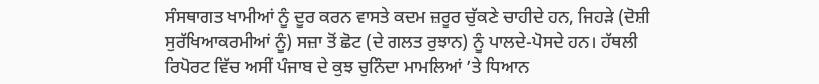ਸੰਸਥਾਗਤ ਖਾਮੀਆਂ ਨੂੰ ਦੂਰ ਕਰਨ ਵਾਸਤੇ ਕਦਮ ਜ਼ਰੂਰ ਚੁੱਕਣੇ ਚਾਹੀਦੇ ਹਨ, ਜਿਹੜੇ (ਦੋਸ਼ੀ ਸੁਰੱਖਿਆਕਰਮੀਆਂ ਨੂੰ) ਸਜ਼ਾ ਤੋਂ ਛੋਟ (ਦੇ ਗਲਤ ਰੁਝਾਨ) ਨੂੰ ਪਾਲਦੇ-ਪੋਸਦੇ ਹਨ। ਹੱਥਲੀ ਰਿਪੋਰਟ ਵਿੱਚ ਅਸੀਂ ਪੰਜਾਬ ਦੇ ਕੁਝ ਚੁਨਿੰਦਾ ਮਾਮਲਿਆਂ ’ਤੇ ਧਿਆਨ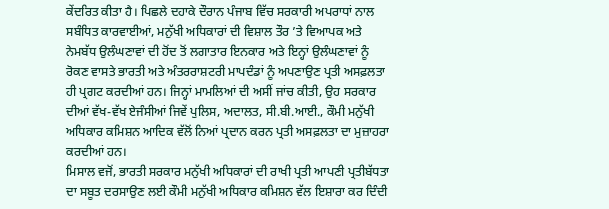ਕੇਂਦਰਿਤ ਕੀਤਾ ਹੈ। ਪਿਛਲੇ ਦਹਾਕੇ ਦੌਰਾਨ ਪੰਜਾਬ ਵਿੱਚ ਸਰਕਾਰੀ ਅਪਰਾਧਾਂ ਨਾਲ ਸਬੰਧਿਤ ਕਾਰਵਾਈਆਂ, ਮਨੁੱਖੀ ਅਧਿਕਾਰਾਂ ਦੀ ਵਿਸ਼ਾਲ ਤੌਰ ’ਤੇ ਵਿਆਪਕ ਅਤੇ ਨੇਮਬੱਧ ਉਲੰਘਣਾਵਾਂ ਦੀ ਹੋਂਦ ਤੋਂ ਲਗਾਤਾਰ ਇਨਕਾਰ ਅਤੇ ਇਨ੍ਹਾਂ ਉਲੰਘਣਾਵਾਂ ਨੂੰ ਰੋਕਣ ਵਾਸਤੇ ਭਾਰਤੀ ਅਤੇ ਅੰਤਰਰਾਸ਼ਟਰੀ ਮਾਪਦੰਡਾਂ ਨੂੰ ਅਪਣਾਉਣ ਪ੍ਰਤੀ ਅਸਫ਼ਲਤਾ ਹੀ ਪ੍ਰਗਟ ਕਰਦੀਆਂ ਹਨ। ਜਿਨ੍ਹਾਂ ਮਾਮਲਿਆਂ ਦੀ ਅਸੀਂ ਜਾਂਚ ਕੀਤੀ, ਉਹ ਸਰਕਾਰ ਦੀਆਂ ਵੱਖ-ਵੱਖ ਏਜੰਸੀਆਂ ਜਿਵੇਂ ਪੁਲਿਸ, ਅਦਾਲਤ, ਸੀ.ਬੀ.ਆਈ., ਕੌਮੀ ਮਨੁੱਖੀ ਅਧਿਕਾਰ ਕਮਿਸ਼ਨ ਆਦਿਕ ਵੱਲੋਂ ਨਿਆਂ ਪ੍ਰਦਾਨ ਕਰਨ ਪ੍ਰਤੀ ਅਸਫ਼ਲਤਾ ਦਾ ਮੁਜ਼ਾਹਰਾ ਕਰਦੀਆਂ ਹਨ।
ਮਿਸਾਲ ਵਜੋਂ, ਭਾਰਤੀ ਸਰਕਾਰ ਮਨੁੱਖੀ ਅਧਿਕਾਰਾਂ ਦੀ ਰਾਖੀ ਪ੍ਰਤੀ ਆਪਣੀ ਪ੍ਰਤੀਬੱਧਤਾ ਦਾ ਸਬੂਤ ਦਰਸਾਉਣ ਲਈ ਕੌਮੀ ਮਨੁੱਖੀ ਅਧਿਕਾਰ ਕਮਿਸ਼ਨ ਵੱਲ ਇਸ਼ਾਰਾ ਕਰ ਦਿੰਦੀ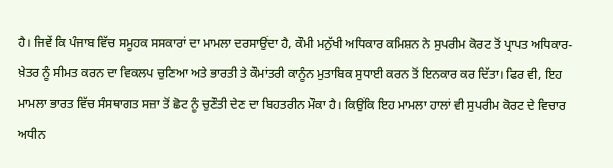ਹੈ। ਜਿਵੇਂ ਕਿ ਪੰਜਾਬ ਵਿੱਚ ਸਮੂਹਕ ਸਸਕਾਰਾਂ ਦਾ ਮਾਮਲਾ ਦਰਸਾਉਂਦਾ ਹੈ, ਕੌਮੀ ਮਨੁੱਖੀ ਅਧਿਕਾਰ ਕਮਿਸ਼ਨ ਨੇ ਸੁਪਰੀਮ ਕੋਰਟ ਤੋਂ ਪ੍ਰਾਪਤ ਅਧਿਕਾਰ-ਖ਼ੇਤਰ ਨੂੰ ਸੀਮਤ ਕਰਨ ਦਾ ਵਿਕਲਪ ਚੁਣਿਆ ਅਤੇ ਭਾਰਤੀ ਤੇ ਕੌਮਾਂਤਰੀ ਕਾਨੂੰਨ ਮੁਤਾਬਿਕ ਸੁਧਾਈ ਕਰਨ ਤੋਂ ਇਨਕਾਰ ਕਰ ਦਿੱਤਾ। ਫਿਰ ਵੀ, ਇਹ ਮਾਮਲਾ ਭਾਰਤ ਵਿੱਚ ਸੰਸਥਾਗਤ ਸਜ਼ਾ ਤੋਂ ਛੋਟ ਨੂੰ ਚੁਣੌਤੀ ਦੇਣ ਦਾ ਬਿਹਤਰੀਨ ਮੌਕਾ ਹੈ। ਕਿਉਂਕਿ ਇਹ ਮਾਮਲਾ ਹਾਲਾਂ ਵੀ ਸੁਪਰੀਮ ਕੋਰਟ ਦੇ ਵਿਚਾਰ ਅਧੀਨ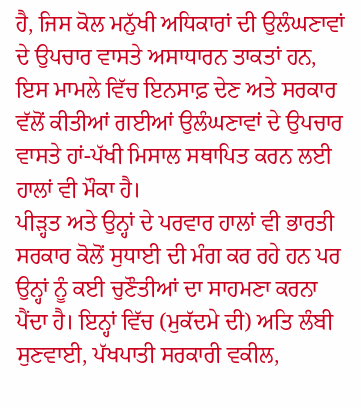ਹੈ, ਜਿਸ ਕੋਲ ਮਨੁੱਖੀ ਅਧਿਕਾਰਾਂ ਦੀ ਉਲੰਘਣਾਵਾਂ ਦੇ ਉਪਚਾਰ ਵਾਸਤੇ ਅਸਾਧਾਰਨ ਤਾਕਤਾਂ ਹਨ, ਇਸ ਮਾਮਲੇ ਵਿੱਚ ਇਨਸਾਫ਼ ਦੇਣ ਅਤੇ ਸਰਕਾਰ ਵੱਲੋਂ ਕੀਤੀਆਂ ਗਈਆਂ ਉਲੰਘਣਾਵਾਂ ਦੇ ਉਪਚਾਰ ਵਾਸਤੇ ਹਾਂ-ਪੱਖੀ ਮਿਸਾਲ ਸਥਾਪਿਤ ਕਰਨ ਲਈ ਹਾਲਾਂ ਵੀ ਮੌਕਾ ਹੈ।
ਪੀੜ੍ਹਤ ਅਤੇ ਉਨ੍ਹਾਂ ਦੇ ਪਰਵਾਰ ਹਾਲਾਂ ਵੀ ਭਾਰਤੀ ਸਰਕਾਰ ਕੋਲੋਂ ਸੁਧਾਈ ਦੀ ਮੰਗ ਕਰ ਰਹੇ ਹਨ ਪਰ ਉਨ੍ਹਾਂ ਨੂੰ ਕਈ ਚੁਣੌਤੀਆਂ ਦਾ ਸਾਹਮਣਾ ਕਰਨਾ ਪੈਂਦਾ ਹੈ। ਇਨ੍ਹਾਂ ਵਿੱਚ (ਮੁਕੱਦਮੇ ਦੀ) ਅਤਿ ਲੰਬੀ ਸੁਣਵਾਈ, ਪੱਖਪਾਤੀ ਸਰਕਾਰੀ ਵਕੀਲ,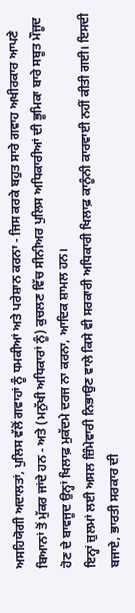ਅਸਹਿਯੋਗੀ ਅਦਾਲਤਾਂ, ਪੁਲਿਸ ਵੱਲੋਂ ਗਵਾਹਾਂ ਨੂੰ ਧਮਕੀਆਂ ਅਤੇ ਪਰੇਸ਼ਾਨ ਕਰਨਾ - ਜਿਸ ਕਰਕੇ ਬਹੁਤ ਸਾਰੇ ਗਵਾਹ ਅਖੀਰਕਾਰ ਆਪਣੇ ਬਿਆਨਾਂ ਤੋਂ ਮੁੱਕਰ ਜਾਂਦੇ ਹਨ - ਅਤੇ (ਮਨੁੱਖੀ ਅਧਿਕਾਰਾਂ ਨੂੰ) ਕੁਚਲਣ ਵਿੱਚ ਸੀਨੀਅਰ ਪੁਲਿਸ ਅਧਿਕਾਰੀਆਂ ਦੀ ਭੂਮਿਕਾ ਬਾਰੇ ਸਬੂਤ ਮੌਜੂਦ ਹੋਣ ਦੇ ਬਾਵਜੂਦ ਉਨ੍ਹਾਂ ਖਿਲਾਫ਼ ਮੁਕੱਦਮੇ ਦਰਜ ਨਾ ਕਰਨਾ, ਆਦਿਕ ਸ਼ਾਮਲ ਹਨ।
ਇਨ੍ਹਾਂ ਜ਼ੁਲਮਾਂ ਲਈ ਅਸਲ ਜ਼ਿੰਮੇਵਾਰੀ ਨਿਭਾਉਣ ਵਾਲੇ ਕਿਸੇ ਵੀ ਸਰਕਾਰੀ ਅਧਿਕਾਰੀ ਖਿਲਾਫ਼ ਕਾਨੂੰਨੀ ਕਾਰਵਾਈ ਨਹੀਂ ਕੀਤੀ ਗਈ। ਇਸਦੀ ਬਜਾਏ, ਭਾਰਤੀ ਸਰਕਾਰ ਦੀ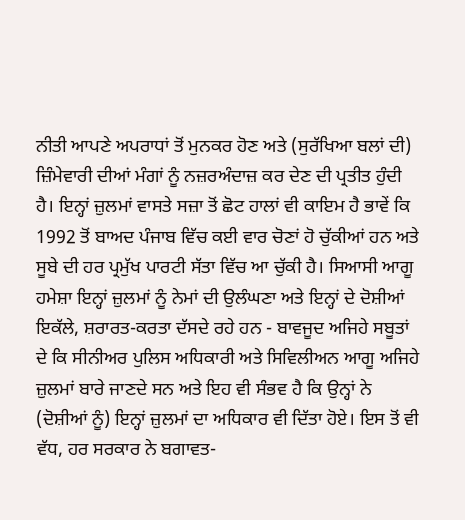ਨੀਤੀ ਆਪਣੇ ਅਪਰਾਧਾਂ ਤੋਂ ਮੁਨਕਰ ਹੋਣ ਅਤੇ (ਸੁਰੱਖਿਆ ਬਲਾਂ ਦੀ) ਜ਼ਿੰਮੇਵਾਰੀ ਦੀਆਂ ਮੰਗਾਂ ਨੂੰ ਨਜ਼ਰਅੰਦਾਜ਼ ਕਰ ਦੇਣ ਦੀ ਪ੍ਰਤੀਤ ਹੁੰਦੀ ਹੈ। ਇਨ੍ਹਾਂ ਜ਼ੁਲਮਾਂ ਵਾਸਤੇ ਸਜ਼ਾ ਤੋਂ ਛੋਟ ਹਾਲਾਂ ਵੀ ਕਾਇਮ ਹੈ ਭਾਵੇਂ ਕਿ 1992 ਤੋਂ ਬਾਅਦ ਪੰਜਾਬ ਵਿੱਚ ਕਈ ਵਾਰ ਚੋਣਾਂ ਹੋ ਚੁੱਕੀਆਂ ਹਨ ਅਤੇ ਸੂਬੇ ਦੀ ਹਰ ਪ੍ਰਮੁੱਖ ਪਾਰਟੀ ਸੱਤਾ ਵਿੱਚ ਆ ਚੁੱਕੀ ਹੈ। ਸਿਆਸੀ ਆਗੂ ਹਮੇਸ਼ਾ ਇਨ੍ਹਾਂ ਜ਼ੁਲਮਾਂ ਨੂੰ ਨੇਮਾਂ ਦੀ ਉਲੰਘਣਾ ਅਤੇ ਇਨ੍ਹਾਂ ਦੇ ਦੋਸ਼ੀਆਂ ਇਕੱਲੇ, ਸ਼ਰਾਰਤ-ਕਰਤਾ ਦੱਸਦੇ ਰਹੇ ਹਨ - ਬਾਵਜੂਦ ਅਜਿਹੇ ਸਬੂਤਾਂ ਦੇ ਕਿ ਸੀਨੀਅਰ ਪੁਲਿਸ ਅਧਿਕਾਰੀ ਅਤੇ ਸਿਵਿਲੀਅਨ ਆਗੂ ਅਜਿਹੇ ਜ਼ੁਲਮਾਂ ਬਾਰੇ ਜਾਣਦੇ ਸਨ ਅਤੇ ਇਹ ਵੀ ਸੰਭਵ ਹੈ ਕਿ ਉਨ੍ਹਾਂ ਨੇ (ਦੋਸ਼ੀਆਂ ਨੂੰ) ਇਨ੍ਹਾਂ ਜ਼ੁਲਮਾਂ ਦਾ ਅਧਿਕਾਰ ਵੀ ਦਿੱਤਾ ਹੋਏ। ਇਸ ਤੋਂ ਵੀ ਵੱਧ, ਹਰ ਸਰਕਾਰ ਨੇ ਬਗਾਵਤ-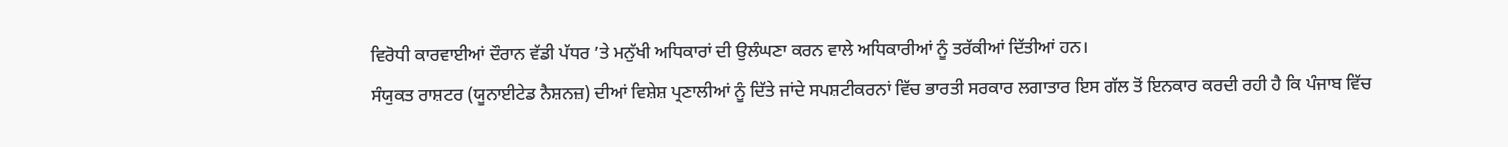ਵਿਰੋਧੀ ਕਾਰਵਾਈਆਂ ਦੌਰਾਨ ਵੱਡੀ ਪੱਧਰ ’ਤੇ ਮਨੁੱਖੀ ਅਧਿਕਾਰਾਂ ਦੀ ਉਲੰਘਣਾ ਕਰਨ ਵਾਲੇ ਅਧਿਕਾਰੀਆਂ ਨੂੰ ਤਰੱਕੀਆਂ ਦਿੱਤੀਆਂ ਹਨ।
ਸੰਯੁਕਤ ਰਾਸ਼ਟਰ (ਯੂਨਾਈਟੇਡ ਨੈਸ਼ਨਜ਼) ਦੀਆਂ ਵਿਸ਼ੇਸ਼ ਪ੍ਰਣਾਲੀਆਂ ਨੂੰ ਦਿੱਤੇ ਜਾਂਦੇ ਸਪਸ਼ਟੀਕਰਨਾਂ ਵਿੱਚ ਭਾਰਤੀ ਸਰਕਾਰ ਲਗਾਤਾਰ ਇਸ ਗੱਲ ਤੋਂ ਇਨਕਾਰ ਕਰਦੀ ਰਹੀ ਹੈ ਕਿ ਪੰਜਾਬ ਵਿੱਚ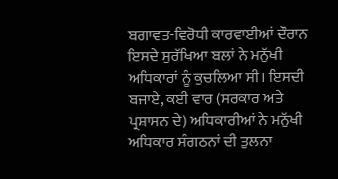ਬਗਾਵਤ-ਵਿਰੋਧੀ ਕਾਰਵਾਈਆਂ ਦੌਰਾਨ ਇਸਦੇ ਸੁਰੱਖਿਆ ਬਲਾਂ ਨੇ ਮਨੁੱਖੀ ਅਧਿਕਾਰਾਂ ਨੂੰ ਕੁਚਲਿਆ ਸੀ। ਇਸਦੀ ਬਜਾਏ, ਕਈ ਵਾਰ (ਸਰਕਾਰ ਅਤੇ ਪ੍ਰਸ਼ਾਸਨ ਦੇ) ਅਧਿਕਾਰੀਆਂ ਨੇ ਮਨੁੱਖੀ ਅਧਿਕਾਰ ਸੰਗਠਨਾਂ ਦੀ ਤੁਲਨਾ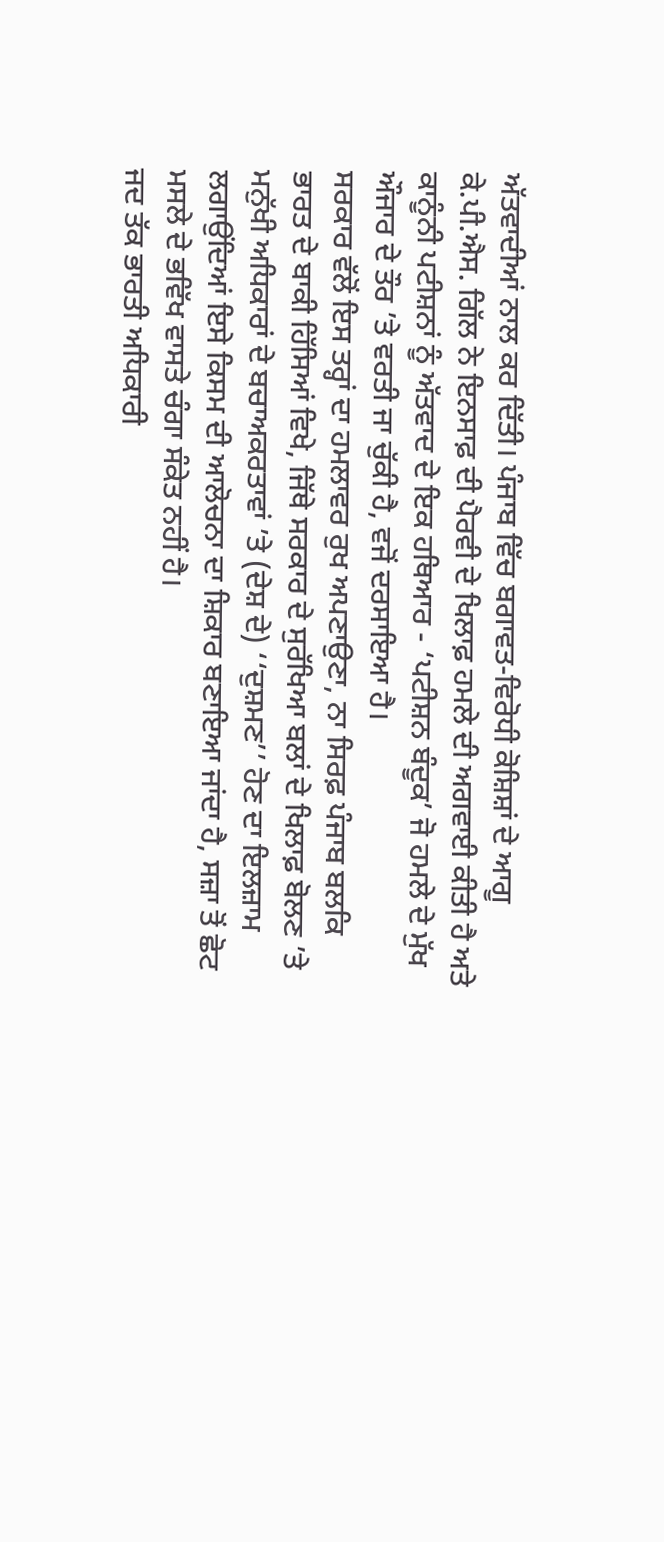ਅੱਤਵਾਦੀਆਂ ਨਾਲ ਕਰ ਦਿੱਤੀ। ਪੰਜਾਬ ਵਿੱਚ ਬਗਾਵਤ-ਵਿਰੋਧੀ ਕੋਸ਼ਿਸ਼ਾਂ ਦੇ ਆਗੂ ਕੇ.ਪੀ.ਐਸ. ਗਿੱਲ ਨੇ ਇਨਸਾਫ਼ ਦੀ ਪੈਰਵੀ ਦੇ ਖਿਲਾਫ਼ ਹਮਲੇ ਦੀ ਅਗਵਾਈ ਕੀਤੀ ਹੈ ਅਤੇ ਕਾਨੂੰਨੀ ਪਟੀਸ਼ਨਾਂ ਨੂੰ ਅੱਤਵਾਦ ਦੇ ਇਕ ਹਥਿਆਰ - ‘ਪਟੀਸ਼ਨ ਬੰਦੂਕ’ ਜੋ ਹਮਲੇ ਦੇ ਮੁੱਖ ਔਜਾਰ ਦੇ ਤੌਰ ’ਤੇ ਵਰਤੀ ਜਾ ਚੁੱਕੀ ਹੈ, ਵਜੋਂ ਦਰਸਾਇਆ ਹੈ।
ਸਰਕਾਰ ਵੱਲੋਂ ਇਸ ਤਰ੍ਹਾਂ ਦਾ ਹਮਲਾਵਰ ਰੁਖ ਅਪਣਾਉਣਾ, ਨਾ ਸਿਰਫ਼ ਪੰਜਾਬ ਬਲਕਿ ਭਾਰਤ ਦੇ ਬਾਕੀ ਹਿੱਸਿਆਂ ਵਿਖੇ, ਜਿੱਥੇ ਸਰਕਾਰ ਦੇ ਸੁਰੱਖਿਆ ਬਲਾਂ ਦੇ ਖਿਲਾਫ਼ ਬੋਲਣ ’ਤੇ ਮਨੁੱਖੀ ਅਧਿਕਾਰਾਂ ਦੇ ਬਚਾਅਕਰਤਾਵਾਂ ’ਤੇ (ਦੇਸ਼ ਦੇ) ‘‘ਦੁਸ਼ਮਣ’’ ਹੋਣ ਦਾ ਇਲਜ਼ਾਮ ਲਗਾਉਂਦਿਆਂ ਇਸੇ ਕਿਸਮ ਦੀ ਆਲੋਚਨਾ ਦਾ ਸ਼ਿਕਾਰ ਬਣਾਇਆ ਜਾਂਦਾ ਹੈ, ਸਜ਼ਾ ਤੋਂ ਛੋਟ ਮਸਲੇ ਦੇ ਭਵਿੱਖ ਵਾਸਤੇ ਚੰਗਾ ਸੰਕੇਤ ਨਹੀਂ ਹੈ।
ਜਦ ਤੱਕ ਭਾਰਤੀ ਅਧਿਕਾਰੀ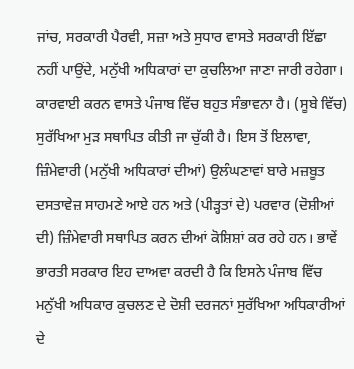ਜਾਂਚ, ਸਰਕਾਰੀ ਪੈਰਵੀ, ਸਜ਼ਾ ਅਤੇ ਸੁਧਾਰ ਵਾਸਤੇ ਸਰਕਾਰੀ ਇੱਛਾ ਨਹੀਂ ਪਾਉਂਦੇ, ਮਨੁੱਖੀ ਅਧਿਕਾਰਾਂ ਦਾ ਕੁਚਲਿਆ ਜਾਣਾ ਜਾਰੀ ਰਹੇਗਾ। ਕਾਰਵਾਈ ਕਰਨ ਵਾਸਤੇ ਪੰਜਾਬ ਵਿੱਚ ਬਹੁਤ ਸੰਭਾਵਨਾ ਹੈ। (ਸੂਬੇ ਵਿੱਚ) ਸੁਰੱਖਿਆ ਮੁੜ ਸਥਾਪਿਤ ਕੀਤੀ ਜਾ ਚੁੱਕੀ ਹੈ। ਇਸ ਤੋਂ ਇਲਾਵਾ, ਜ਼ਿੰਮੇਵਾਰੀ (ਮਨੁੱਖੀ ਅਧਿਕਾਰਾਂ ਦੀਆਂ) ਉਲੰਘਣਾਵਾਂ ਬਾਰੇ ਮਜ਼ਬੂਤ ਦਸਤਾਵੇਜ਼ ਸਾਹਮਣੇ ਆਏ ਹਨ ਅਤੇ (ਪੀੜ੍ਹਤਾਂ ਦੇ) ਪਰਵਾਰ (ਦੋਸ਼ੀਆਂ ਦੀ) ਜ਼ਿੰਮੇਵਾਰੀ ਸਥਾਪਿਤ ਕਰਨ ਦੀਆਂ ਕੋਸ਼ਿਸ਼ਾਂ ਕਰ ਰਹੇ ਹਨ। ਭਾਵੇਂ ਭਾਰਤੀ ਸਰਕਾਰ ਇਹ ਦਾਅਵਾ ਕਰਦੀ ਹੈ ਕਿ ਇਸਨੇ ਪੰਜਾਬ ਵਿੱਚ ਮਨੁੱਖੀ ਅਧਿਕਾਰ ਕੁਚਲਣ ਦੇ ਦੋਸ਼ੀ ਦਰਜਨਾਂ ਸੁਰੱਖਿਆ ਅਧਿਕਾਰੀਆਂ ਦੇ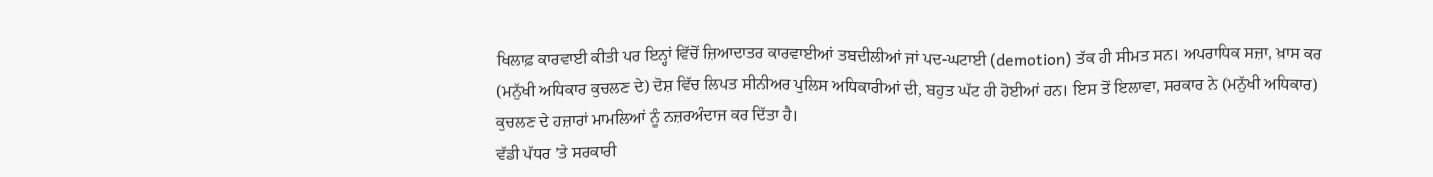ਖਿਲਾਫ਼ ਕਾਰਵਾਈ ਕੀਤੀ ਪਰ ਇਨ੍ਹਾਂ ਵਿੱਚੋਂ ਜ਼ਿਆਦਾਤਰ ਕਾਰਵਾਈਆਂ ਤਬਦੀਲੀਆਂ ਜਾਂ ਪਦ-ਘਟਾਈ (demotion) ਤੱਕ ਹੀ ਸੀਮਤ ਸਨ। ਅਪਰਾਧਿਕ ਸਜ਼ਾ, ਖ਼ਾਸ ਕਰ (ਮਨੁੱਖੀ ਅਧਿਕਾਰ ਕੁਚਲਣ ਦੇ) ਦੋਸ਼ ਵਿੱਚ ਲਿਪਤ ਸੀਨੀਅਰ ਪੁਲਿਸ ਅਧਿਕਾਰੀਆਂ ਦੀ, ਬਹੁਤ ਘੱਟ ਹੀ ਹੋਈਆਂ ਹਨ। ਇਸ ਤੋਂ ਇਲਾਵਾ, ਸਰਕਾਰ ਨੇ (ਮਨੁੱਖੀ ਅਧਿਕਾਰ) ਕੁਚਲਣ ਦੇ ਹਜ਼ਾਰਾਂ ਮਾਮਲਿਆਂ ਨੂੰ ਨਜ਼ਰਅੰਦਾਜ ਕਰ ਦਿੱਤਾ ਹੈ।
ਵੱਡੀ ਪੱਧਰ ’ਤੇ ਸਰਕਾਰੀ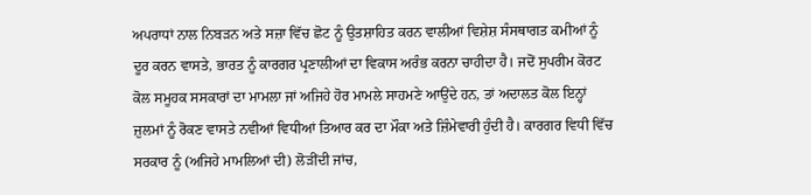ਅਪਰਾਧਾਂ ਨਾਲ ਨਿਬੜਨ ਅਤੇ ਸਜ਼ਾ ਵਿੱਚ ਛੋਟ ਨੂੰ ਉਤਸ਼ਾਹਿਤ ਕਰਨ ਵਾਲੀਆਂ ਵਿਸ਼ੇਸ਼ ਸੰਸਥਾਗਤ ਕਮੀਆਂ ਨੂੰ ਦੂਰ ਕਰਨ ਵਾਸਤੇ, ਭਾਰਤ ਨੂੰ ਕਾਰਗਰ ਪ੍ਰਣਾਲੀਆਂ ਦਾ ਵਿਕਾਸ ਅਰੰਭ ਕਰਨਾ ਚਾਹੀਦਾ ਹੈ। ਜਦੋਂ ਸੁਪਰੀਮ ਕੋਰਟ ਕੋਲ ਸਮੂਹਕ ਸਸਕਾਰਾਂ ਦਾ ਮਾਮਲਾ ਜਾਂ ਅਜਿਹੇ ਹੋਰ ਮਾਮਲੇ ਸਾਹਮਣੇ ਆਉਂਦੇ ਹਨ, ਤਾਂ ਅਦਾਲਤ ਕੋਲ ਇਨ੍ਹਾਂ ਜ਼ੁਲਮਾਂ ਨੂੰ ਰੋਕਣ ਵਾਸਤੇ ਨਵੀਆਂ ਵਿਧੀਆਂ ਤਿਆਰ ਕਰ ਦਾ ਮੌਕਾ ਅਤੇ ਜ਼ਿੰਮੇਵਾਰੀ ਹੁੰਦੀ ਹੈ। ਕਾਰਗਰ ਵਿਧੀ ਵਿੱਚ ਸਰਕਾਰ ਨੂੰ (ਅਜਿਹੇ ਮਾਮਲਿਆਂ ਦੀ) ਲੋੜੀਂਦੀ ਜਾਂਚ,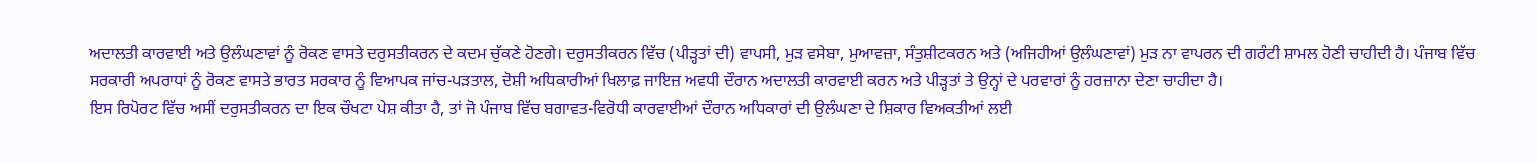ਅਦਾਲਤੀ ਕਾਰਵਾਈ ਅਤੇ ਉਲੰਘਣਾਵਾਂ ਨੂੰ ਰੋਕਣ ਵਾਸਤੇ ਦਰੁਸਤੀਕਰਨ ਦੇ ਕਦਮ ਚੁੱਕਣੇ ਹੋਣਗੇ। ਦਰੁਸਤੀਕਰਨ ਵਿੱਚ (ਪੀੜ੍ਹਤਾਂ ਦੀ) ਵਾਪਸੀ, ਮੁੜ ਵਸੇਬਾ, ਮੁਆਵਜ਼ਾ, ਸੰਤੁਸ਼ੀਟਕਰਨ ਅਤੇ (ਅਜਿਹੀਆਂ ਉਲੰਘਣਾਵਾਂ) ਮੁੜ ਨਾ ਵਾਪਰਨ ਦੀ ਗਰੰਟੀ ਸ਼ਾਮਲ ਹੋਣੀ ਚਾਹੀਦੀ ਹੈ। ਪੰਜਾਬ ਵਿੱਚ ਸਰਕਾਰੀ ਅਪਰਾਧਾਂ ਨੂੰ ਰੋਕਣ ਵਾਸਤੇ ਭਾਰਤ ਸਰਕਾਰ ਨੂੰ ਵਿਆਪਕ ਜਾਂਚ-ਪੜਤਾਲ, ਦੋਸ਼ੀ ਅਧਿਕਾਰੀਆਂ ਖਿਲਾਫ਼ ਜਾਇਜ਼ ਅਵਧੀ ਦੌਰਾਨ ਅਦਾਲਤੀ ਕਾਰਵਾਈ ਕਰਨ ਅਤੇ ਪੀੜ੍ਹਤਾਂ ਤੇ ਉਨ੍ਹਾਂ ਦੇ ਪਰਵਾਰਾਂ ਨੂੰ ਹਰਜ਼ਾਨਾ ਦੇਣਾ ਚਾਹੀਦਾ ਹੈ।
ਇਸ ਰਿਪੋਰਟ ਵਿੱਚ ਅਸੀਂ ਦਰੁਸਤੀਕਰਨ ਦਾ ਇਕ ਚੌਖਟਾ ਪੇਸ਼ ਕੀਤਾ ਹੈ, ਤਾਂ ਜੋ ਪੰਜਾਬ ਵਿੱਚ ਬਗਾਵਤ-ਵਿਰੋਧੀ ਕਾਰਵਾਈਆਂ ਦੌਰਾਨ ਅਧਿਕਾਰਾਂ ਦੀ ਉਲੰਘਣਾ ਦੇ ਸ਼ਿਕਾਰ ਵਿਅਕਤੀਆਂ ਲਈ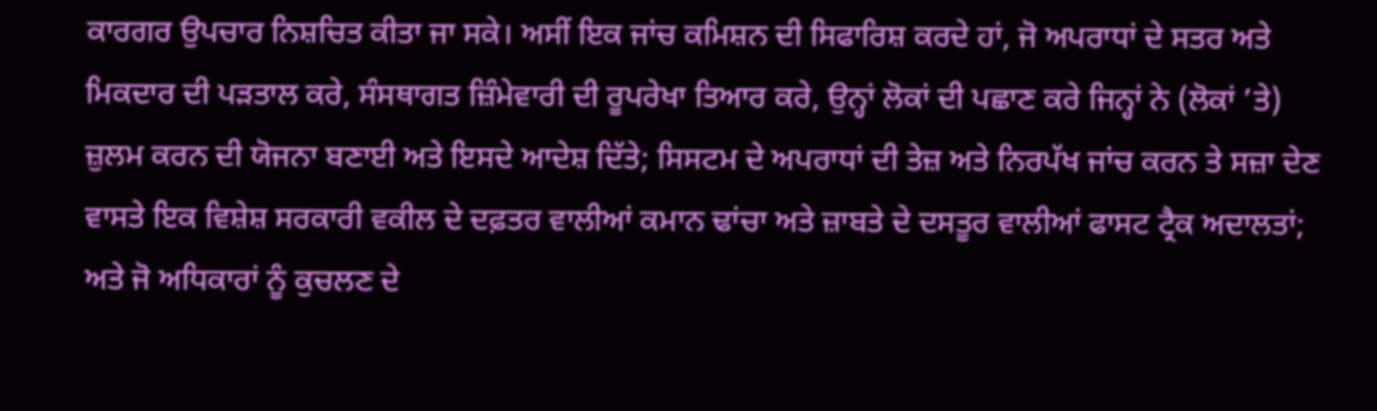ਕਾਰਗਰ ਉਪਚਾਰ ਨਿਸ਼ਚਿਤ ਕੀਤਾ ਜਾ ਸਕੇ। ਅਸੀਂ ਇਕ ਜਾਂਚ ਕਮਿਸ਼ਨ ਦੀ ਸਿਫਾਰਿਸ਼ ਕਰਦੇ ਹਾਂ, ਜੋ ਅਪਰਾਧਾਂ ਦੇ ਸਤਰ ਅਤੇ ਮਿਕਦਾਰ ਦੀ ਪੜਤਾਲ ਕਰੇ, ਸੰਸਥਾਗਤ ਜ਼ਿੰਮੇਵਾਰੀ ਦੀ ਰੂਪਰੇਖਾ ਤਿਆਰ ਕਰੇ, ਉਨ੍ਹਾਂ ਲੋਕਾਂ ਦੀ ਪਛਾਣ ਕਰੇ ਜਿਨ੍ਹਾਂ ਨੇ (ਲੋਕਾਂ ’ਤੇ) ਜ਼ੁਲਮ ਕਰਨ ਦੀ ਯੋਜਨਾ ਬਣਾਈ ਅਤੇ ਇਸਦੇ ਆਦੇਸ਼ ਦਿੱਤੇ; ਸਿਸਟਮ ਦੇ ਅਪਰਾਧਾਂ ਦੀ ਤੇਜ਼ ਅਤੇ ਨਿਰਪੱਖ ਜਾਂਚ ਕਰਨ ਤੇ ਸਜ਼ਾ ਦੇਣ ਵਾਸਤੇ ਇਕ ਵਿਸ਼ੇਸ਼ ਸਰਕਾਰੀ ਵਕੀਲ ਦੇ ਦਫ਼ਤਰ ਵਾਲੀਆਂ ਕਮਾਨ ਢਾਂਚਾ ਅਤੇ ਜ਼ਾਬਤੇ ਦੇ ਦਸਤੂਰ ਵਾਲੀਆਂ ਫਾਸਟ ਟ੍ਰੈਕ ਅਦਾਲਤਾਂ; ਅਤੇ ਜੋ ਅਧਿਕਾਰਾਂ ਨੂੰ ਕੁਚਲਣ ਦੇ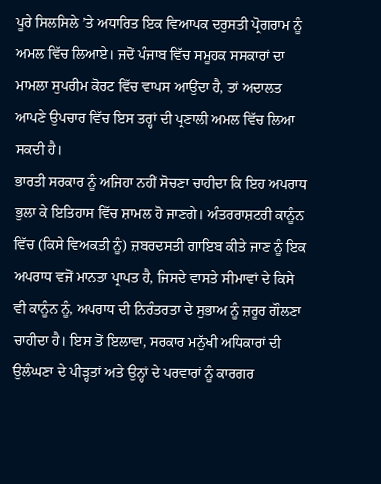ਪੂਰੇ ਸਿਲਸਿਲੇ ’ਤੇ ਅਧਾਰਿਤ ਇਕ ਵਿਆਪਕ ਦਰੁਸਤੀ ਪ੍ਰੋਗਰਾਮ ਨੂੰ ਅਮਲ ਵਿੱਚ ਲਿਆਏ। ਜਦੋਂ ਪੰਜਾਬ ਵਿੱਚ ਸਮੂਹਕ ਸਸਕਾਰਾਂ ਦਾ ਮਾਮਲਾ ਸੁਪਰੀਮ ਕੋਰਟ ਵਿੱਚ ਵਾਪਸ ਆਉਂਦਾ ਹੈ, ਤਾਂ ਅਦਾਲਤ ਆਪਣੇ ਉਪਚਾਰ ਵਿੱਚ ਇਸ ਤਰ੍ਹਾਂ ਦੀ ਪ੍ਰਣਾਲੀ ਅਮਲ ਵਿੱਚ ਲਿਆ ਸਕਦੀ ਹੈ।
ਭਾਰਤੀ ਸਰਕਾਰ ਨੂੰ ਅਜਿਹਾ ਨਹੀਂ ਸੋਚਣਾ ਚਾਹੀਦਾ ਕਿ ਇਹ ਅਪਰਾਧ ਭੁਲਾ ਕੇ ਇਤਿਹਾਸ ਵਿੱਚ ਸ਼ਾਮਲ ਹੋ ਜਾਣਗੇ। ਅੰਤਰਰਾਸ਼ਟਰੀ ਕਾਨੂੰਨ ਵਿੱਚ (ਕਿਸੇ ਵਿਅਕਤੀ ਨੂੰ) ਜ਼ਬਰਦਸਤੀ ਗਾਇਬ ਕੀਤੇ ਜਾਣ ਨੂੰ ਇਕ ਅਪਰਾਧ ਵਜੋਂ ਮਾਨਤਾ ਪ੍ਰਾਪਤ ਹੈ, ਜਿਸਦੇ ਵਾਸਤੇ ਸੀਮਾਵਾਂ ਦੇ ਕਿਸੇ ਵੀ ਕਾਨੂੰਨ ਨੂੰ, ਅਪਰਾਧ ਦੀ ਨਿਰੰਤਰਤਾ ਦੇ ਸੁਭਾਅ ਨੂੰ ਜ਼ਰੂਰ ਗੌਲਣਾ ਚਾਹੀਦਾ ਹੈ। ਇਸ ਤੋਂ ਇਲਾਵਾ, ਸਰਕਾਰ ਮਨੁੱਖੀ ਅਧਿਕਾਰਾਂ ਦੀ ਉਲੰਘਣਾ ਦੇ ਪੀੜ੍ਹਤਾਂ ਅਤੇ ਉਨ੍ਹਾਂ ਦੇ ਪਰਵਾਰਾਂ ਨੂੰ ਕਾਰਗਰ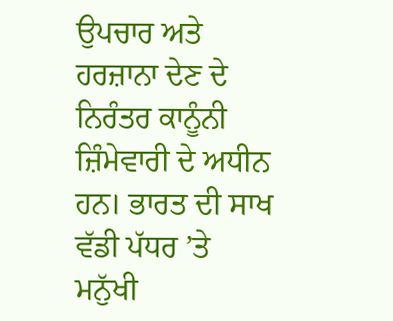ਉਪਚਾਰ ਅਤੇ ਹਰਜ਼ਾਨਾ ਦੇਣ ਦੇ ਨਿਰੰਤਰ ਕਾਨੂੰਨੀ ਜ਼ਿੰਮੇਵਾਰੀ ਦੇ ਅਧੀਨ ਹਨ। ਭਾਰਤ ਦੀ ਸਾਖ ਵੱਡੀ ਪੱਧਰ ’ਤੇ ਮਨੁੱਖੀ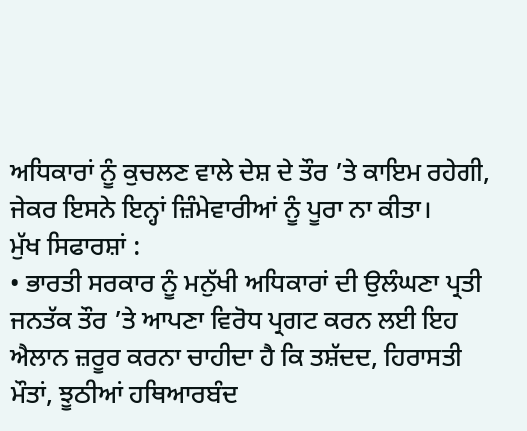ਅਧਿਕਾਰਾਂ ਨੂੰ ਕੁਚਲਣ ਵਾਲੇ ਦੇਸ਼ ਦੇ ਤੌਰ ’ਤੇ ਕਾਇਮ ਰਹੇਗੀ, ਜੇਕਰ ਇਸਨੇ ਇਨ੍ਹਾਂ ਜ਼ਿੰਮੇਵਾਰੀਆਂ ਨੂੰ ਪੂਰਾ ਨਾ ਕੀਤਾ।
ਮੁੱਖ ਸਿਫਾਰਸ਼ਾਂ :
• ਭਾਰਤੀ ਸਰਕਾਰ ਨੂੰ ਮਨੁੱਖੀ ਅਧਿਕਾਰਾਂ ਦੀ ਉਲੰਘਣਾ ਪ੍ਰਤੀ ਜਨਤੱਕ ਤੌਰ ’ਤੇ ਆਪਣਾ ਵਿਰੋਧ ਪ੍ਰਗਟ ਕਰਨ ਲਈ ਇਹ ਐਲਾਨ ਜ਼ਰੂਰ ਕਰਨਾ ਚਾਹੀਦਾ ਹੈ ਕਿ ਤਸ਼ੱਦਦ, ਹਿਰਾਸਤੀ ਮੌਤਾਂ, ਝੂਠੀਆਂ ਹਥਿਆਰਬੰਦ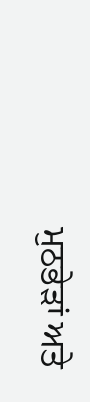ਮੁਠਭੇੜਾਂ ਅਤੇ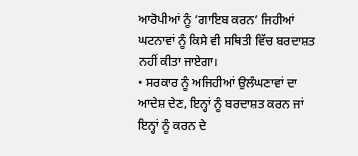ਆਰੋਪੀਆਂ ਨੂੰ ‘ਗਾਇਬ ਕਰਨ’ ਜਿਹੀਆਂ ਘਟਨਾਵਾਂ ਨੂੰ ਕਿਸੇ ਵੀ ਸਥਿਤੀ ਵਿੱਚ ਬਰਦਾਸ਼ਤ ਨਹੀਂ ਕੀਤਾ ਜਾਏਗਾ।
• ਸਰਕਾਰ ਨੂੰ ਅਜਿਹੀਆਂ ਉਲੰਘਣਾਵਾਂ ਦਾ ਆਦੇਸ਼ ਦੇਣ, ਇਨ੍ਹਾਂ ਨੂੰ ਬਰਦਾਸ਼ਤ ਕਰਨ ਜਾਂ ਇਨ੍ਹਾਂ ਨੂੰ ਕਰਨ ਦੇ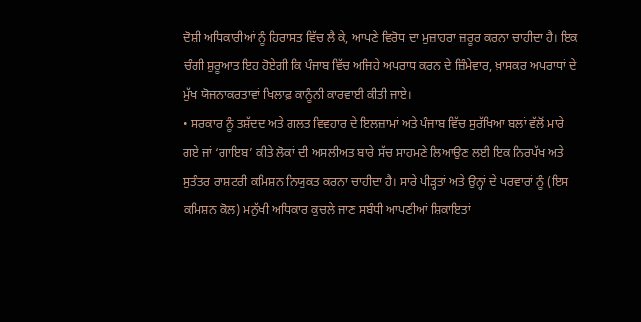ਦੋਸ਼ੀ ਅਧਿਕਾਰੀਆਂ ਨੂੰ ਹਿਰਾਸਤ ਵਿੱਚ ਲੈ ਕੇ, ਆਪਣੇ ਵਿਰੋਧ ਦਾ ਮੁਜ਼ਾਹਰਾ ਜ਼ਰੂਰ ਕਰਨਾ ਚਾਹੀਦਾ ਹੈ। ਇਕ ਚੰਗੀ ਸ਼ੁਰੂਆਤ ਇਹ ਹੋਏਗੀ ਕਿ ਪੰਜਾਬ ਵਿੱਚ ਅਜਿਹੇ ਅਪਰਾਧ ਕਰਨ ਦੇ ਜ਼ਿੰਮੇਵਾਰ, ਖ਼ਾਸਕਰ ਅਪਰਾਧਾਂ ਦੇ ਮੁੱਖ ਯੋਜਨਾਕਰਤਾਵਾਂ ਖਿਲਾਫ਼ ਕਾਨੂੰਨੀ ਕਾਰਵਾਈ ਕੀਤੀ ਜਾਏ।
• ਸਰਕਾਰ ਨੂੰ ਤਸ਼ੱਦਦ ਅਤੇ ਗਲਤ ਵਿਵਹਾਰ ਦੇ ਇਲਜ਼ਾਮਾਂ ਅਤੇ ਪੰਜਾਬ ਵਿੱਚ ਸੁਰੱਖਿਆ ਬਲਾਂ ਵੱਲੋਂ ਮਾਰੇ ਗਏ ਜਾਂ ‘ਗਾਇਬ’ ਕੀਤੇ ਲੋਕਾਂ ਦੀ ਅਸਲੀਅਤ ਬਾਰੇ ਸੱਚ ਸਾਹਮਣੇ ਲਿਆਉਣ ਲਈ ਇਕ ਨਿਰਪੱਖ ਅਤੇ ਸੁਤੰਤਰ ਰਾਸ਼ਟਰੀ ਕਮਿਸ਼ਨ ਨਿਯੁਕਤ ਕਰਨਾ ਚਾਹੀਦਾ ਹੈ। ਸਾਰੇ ਪੀੜ੍ਹਤਾਂ ਅਤੇ ਉਨ੍ਹਾਂ ਦੇ ਪਰਵਾਰਾਂ ਨੂੰ (ਇਸ ਕਮਿਸ਼ਨ ਕੋਲ) ਮਨੁੱਖੀ ਅਧਿਕਾਰ ਕੁਚਲੇ ਜਾਣ ਸਬੰਧੀ ਆਪਣੀਆਂ ਸ਼ਿਕਾਇਤਾਂ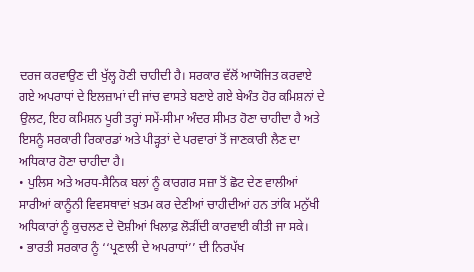ਦਰਜ ਕਰਵਾਉਣ ਦੀ ਖੁੱਲ੍ਹ ਹੋਣੀ ਚਾਹੀਦੀ ਹੈ। ਸਰਕਾਰ ਵੱਲੋਂ ਆਯੋਜਿਤ ਕਰਵਾਏ ਗਏ ਅਪਰਾਧਾਂ ਦੇ ਇਲਜ਼ਾਮਾਂ ਦੀ ਜਾਂਚ ਵਾਸਤੇ ਬਣਾਏ ਗਏ ਬੇਅੰਤ ਹੋਰ ਕਮਿਸ਼ਨਾਂ ਦੇ ਉਲਟ, ਇਹ ਕਮਿਸ਼ਨ ਪੂਰੀ ਤਰ੍ਹਾਂ ਸਮੇਂ-ਸੀਮਾ ਅੰਦਰ ਸੀਮਤ ਹੋਣਾ ਚਾਹੀਦਾ ਹੈ ਅਤੇ ਇਸਨੂੰ ਸਰਕਾਰੀ ਰਿਕਾਰਡਾਂ ਅਤੇ ਪੀੜ੍ਹਤਾਂ ਦੇ ਪਰਵਾਰਾਂ ਤੋਂ ਜਾਣਕਾਰੀ ਲੈਣ ਦਾ ਅਧਿਕਾਰ ਹੋਣਾ ਚਾਹੀਦਾ ਹੈ।
• ਪੁਲਿਸ ਅਤੇ ਅਰਧ-ਸੈਨਿਕ ਬਲਾਂ ਨੂੰ ਕਾਰਗਰ ਸਜ਼ਾ ਤੋਂ ਛੋਟ ਦੇਣ ਵਾਲੀਆਂ ਸਾਰੀਆਂ ਕਾਨੂੰਨੀ ਵਿਵਸਥਾਵਾਂ ਖ਼ਤਮ ਕਰ ਦੇਣੀਆਂ ਚਾਹੀਦੀਆਂ ਹਨ ਤਾਂਕਿ ਮਨੁੱਖੀ ਅਧਿਕਾਰਾਂ ਨੂੰ ਕੁਚਲਣ ਦੇ ਦੋਸ਼ੀਆਂ ਖਿਲਾਫ਼ ਲੋੜੀਂਦੀ ਕਾਰਵਾਈ ਕੀਤੀ ਜਾ ਸਕੇ।
• ਭਾਰਤੀ ਸਰਕਾਰ ਨੂੰ ‘‘ਪ੍ਰਣਾਲੀ ਦੇ ਅਪਰਾਧਾਂ’’ ਦੀ ਨਿਰਪੱਖ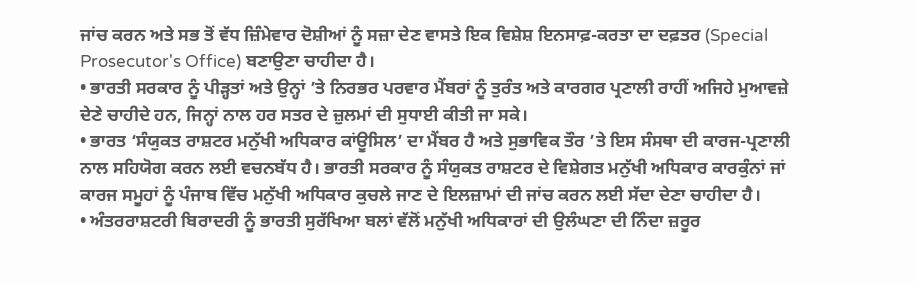ਜਾਂਚ ਕਰਨ ਅਤੇ ਸਭ ਤੋਂ ਵੱਧ ਜ਼ਿੰਮੇਵਾਰ ਦੋਸ਼ੀਆਂ ਨੂੰ ਸਜ਼ਾ ਦੇਣ ਵਾਸਤੇ ਇਕ ਵਿਸ਼ੇਸ਼ ਇਨਸਾਫ਼-ਕਰਤਾ ਦਾ ਦਫ਼ਤਰ (Special Prosecutor's Office) ਬਣਾਉਣਾ ਚਾਹੀਦਾ ਹੈ।
• ਭਾਰਤੀ ਸਰਕਾਰ ਨੂੰ ਪੀੜ੍ਹਤਾਂ ਅਤੇ ਉਨ੍ਹਾਂ ’ਤੇ ਨਿਰਭਰ ਪਰਵਾਰ ਮੈਂਬਰਾਂ ਨੂੰ ਤੁਰੰਤ ਅਤੇ ਕਾਰਗਰ ਪ੍ਰਣਾਲੀ ਰਾਹੀਂ ਅਜਿਹੇ ਮੁਆਵਜ਼ੇ ਦੇਣੇ ਚਾਹੀਦੇ ਹਨ, ਜਿਨ੍ਹਾਂ ਨਾਲ ਹਰ ਸਤਰ ਦੇ ਜ਼ੁਲਮਾਂ ਦੀ ਸੁਧਾਈ ਕੀਤੀ ਜਾ ਸਕੇ।
• ਭਾਰਤ ‘ਸੰਯੁਕਤ ਰਾਸ਼ਟਰ ਮਨੁੱਖੀ ਅਧਿਕਾਰ ਕਾਂਊਸਿਲ’ ਦਾ ਮੈਂਬਰ ਹੈ ਅਤੇ ਸੁਭਾਵਿਕ ਤੌਰ ’ਤੇ ਇਸ ਸੰਸਥਾ ਦੀ ਕਾਰਜ-ਪ੍ਰਣਾਲੀ ਨਾਲ ਸਹਿਯੋਗ ਕਰਨ ਲਈ ਵਚਨਬੱਧ ਹੈ। ਭਾਰਤੀ ਸਰਕਾਰ ਨੂੰ ਸੰਯੁਕਤ ਰਾਸ਼ਟਰ ਦੇ ਵਿਸ਼ੇਗਤ ਮਨੁੱਖੀ ਅਧਿਕਾਰ ਕਾਰਕੁੰਨਾਂ ਜਾਂ ਕਾਰਜ ਸਮੂਹਾਂ ਨੂੰ ਪੰਜਾਬ ਵਿੱਚ ਮਨੁੱਖੀ ਅਧਿਕਾਰ ਕੁਚਲੇ ਜਾਣ ਦੇ ਇਲਜ਼ਾਮਾਂ ਦੀ ਜਾਂਚ ਕਰਨ ਲਈ ਸੱਦਾ ਦੇਣਾ ਚਾਹੀਦਾ ਹੈ।
• ਅੰਤਰਰਾਸ਼ਟਰੀ ਬਿਰਾਦਰੀ ਨੂੰ ਭਾਰਤੀ ਸੁਰੱਖਿਆ ਬਲਾਂ ਵੱਲੋਂ ਮਨੁੱਖੀ ਅਧਿਕਾਰਾਂ ਦੀ ਉਲੰਘਣਾ ਦੀ ਨਿੰਦਾ ਜ਼ਰੂਰ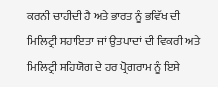ਕਰਨੀ ਚਾਹੀਦੀ ਹੈ ਅਤੇ ਭਾਰਤ ਨੂੰ ਭਵਿੱਖ ਦੀ ਮਿਲਿਟ੍ਰੀ ਸਹਾਇਤਾ ਜਾਂ ਉਤਪਾਦਾਂ ਦੀ ਵਿਕਰੀ ਅਤੇ ਮਿਲਿਟ੍ਰੀ ਸਹਿਯੋਗ ਦੇ ਹਰ ਪ੍ਰੋਗਰਾਮ ਨੂੰ ਇਸੇ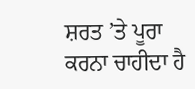ਸ਼ਰਤ ’ਤੇ ਪੂਰਾ ਕਰਨਾ ਚਾਹੀਦਾ ਹੈ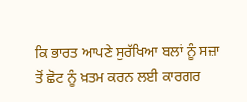ਕਿ ਭਾਰਤ ਆਪਣੇ ਸੁਰੱਖਿਆ ਬਲਾਂ ਨੂੰ ਸਜ਼ਾ ਤੋਂ ਛੋਟ ਨੂੰ ਖ਼ਤਮ ਕਰਨ ਲਈ ਕਾਰਗਰ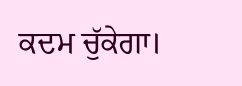ਕਦਮ ਚੁੱਕੇਗਾ।